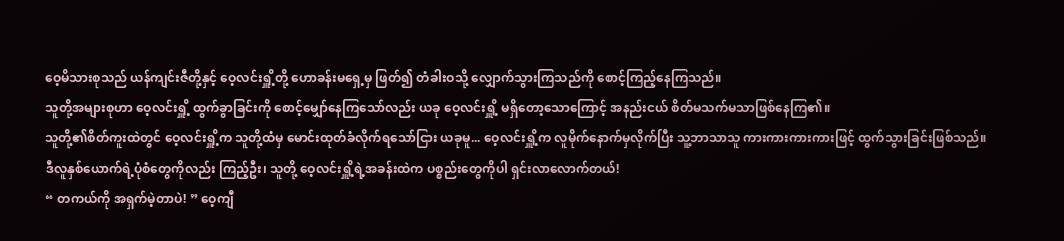ဝေ့မိသားစုသည် ယန်ကျင်းဇီတို့နှင့် ဝေ့လင်းရှိူ့တို့ ဟောခန်းမရှေ့မှ ဖြတ်၍ တံခါးဝသို့ လျှောက်သွားကြသည်ကို စောင့်ကြည့်နေကြသည်။
သူတို့အများစုဟာ ဝေ့လင်းရှိူ့ ထွက်ခွာခြင်းကို စောင့်မျှော်နေကြသော်လည်း ယခု ဝေ့လင်းရှိူ့ မရှိတော့သောကြောင့် အနည်းငယ် စိတ်မသက်မသာဖြစ်နေကြ၏။
သူတို့၏စိတ်ကူးထဲတွင် ဝေ့လင်းရှိူ့က သူတို့ထံမှ မောင်းထုတ်ခံလိုက်ရသော်ငြား ယခုမူ... ဝေ့လင်းရှိူ့က လူမိုက်နောက်မှလိုက်ပြီး သူ့ဘာသာသူ ကားကားကားကားဖြင့် ထွက်သွားခြင်းဖြစ်သည်။
ဒီလူနှစ်ယောက်ရဲ့ပုံစံတွေကိုလည်း ကြည့်ဦး၊ သူတို့ ဝေ့လင်းရှိူ့ရဲ့အခန်းထဲက ပစ္စည်းတွေကိုပါ ရှင်းလာလောက်တယ်!
“ တကယ်ကို အရှက်မဲ့တာပဲ! ” ဝေ့ကျီ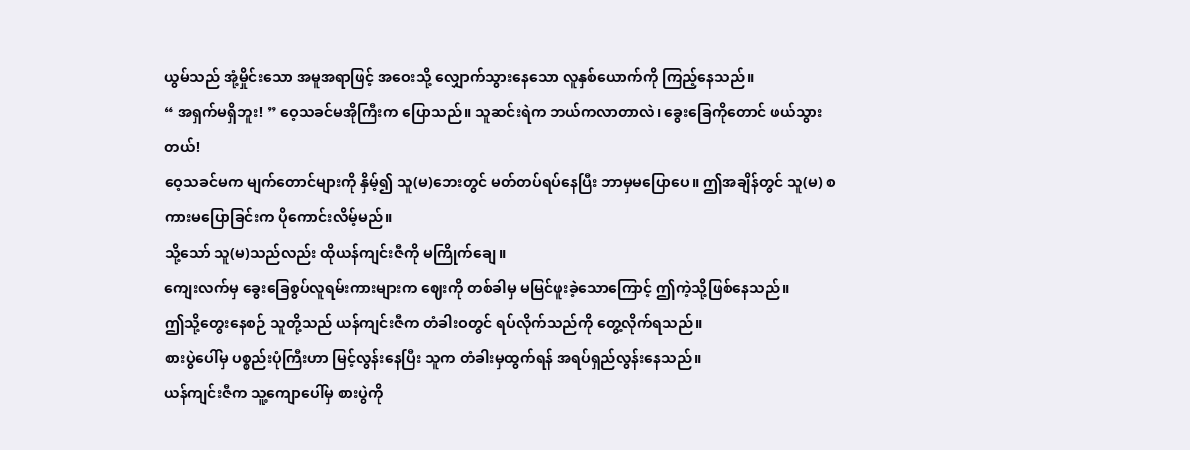ယွမ်သည် အုံ့မှိုင်းသော အမူအရာဖြင့် အဝေးသို့ လျှောက်သွားနေသော လူနှစ်ယောက်ကို ကြည့်နေသည်။
“ အရှက်မရှိဘူး! ” ဝေ့သခင်မအိုကြီးက ပြောသည်။ သူဆင်းရဲက ဘယ်ကလာတာလဲ၊ ခွေးခြေကိုတောင် ဖယ်သွားတယ်!
ဝေ့သခင်မက မျက်တောင်များကို နှိမ့်၍ သူ(မ)ဘေးတွင် မတ်တပ်ရပ်နေပြီး ဘာမှမပြောပေ။ ဤအချိန်တွင် သူ(မ) စကားမပြောခြင်းက ပိုကောင်းလိမ့်မည်။
သို့သော် သူ(မ)သည်လည်း ထိုယန်ကျင်းဇီကို မကြိုက်ချေ။
ကျေးလက်မှ ခွေးခြေစွပ်လူရမ်းကားများက ဈေးကို တစ်ခါမှ မမြင်ဖူးခဲ့သောကြောင့် ဤကဲ့သို့ဖြစ်နေသည်။
ဤသို့တွေးနေစဉ် သူတို့သည် ယန်ကျင်းဇီက တံခါးဝတွင် ရပ်လိုက်သည်ကို တွေ့လိုက်ရသည်။
စားပွဲပေါ်မှ ပစ္စည်းပုံကြီးဟာ မြင့်လွန်းနေပြီး သူက တံခါးမှထွက်ရန် အရပ်ရှည်လွန်းနေသည်။
ယန်ကျင်းဇီက သူ့ကျောပေါ်မှ စားပွဲကို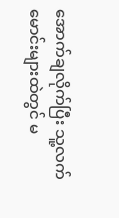အောက်ချလိုက်ပြီး သူ့လက်မောင်းများထဲတွင် မ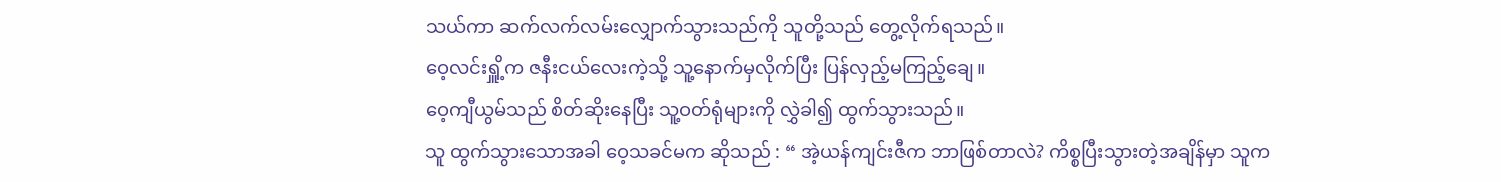သယ်ကာ ဆက်လက်လမ်းလျှောက်သွားသည်ကို သူတို့သည် တွေ့လိုက်ရသည်။
ဝေ့လင်းရှိူ့က ဇနီးငယ်လေးကဲ့သို့ သူ့နောက်မှလိုက်ပြီး ပြန်လှည့်မကြည့်ချေ။
ဝေ့ကျီယွမ်သည် စိတ်ဆိုးနေပြီး သူ့ဝတ်ရုံများကို လွှဲခါ၍ ထွက်သွားသည်။
သူ ထွက်သွားသောအခါ ဝေ့သခင်မက ဆိုသည် : “ အဲ့ယန်ကျင်းဇီက ဘာဖြစ်တာလဲ? ကိစ္စပြီးသွားတဲ့အချိန်မှာ သူက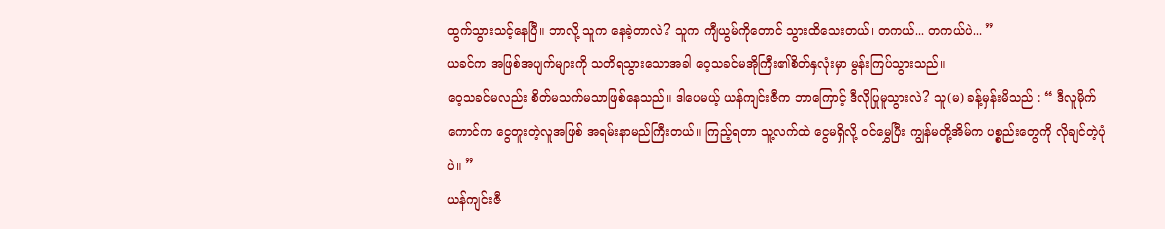ထွက်သွားသင့်နေပြီ။ ဘာလို့ သူက နေခဲ့တာလဲ? သူက ကျီယွမ်ကိုတောင် သွားထိသေးတယ်၊ တကယ်... တကယ်ပဲ... ”
ယခင်က အဖြစ်အပျက်များကို သတိရသွားသောအခါ ဝေ့သခင်မအိုကြီး၏စိတ်နှလုံးမှာ မွန်းကြပ်သွားသည်။
ဝေ့သခင်မလည်း စိတ်မသက်မသာဖြစ်နေသည်။ ဒါပေမယ့် ယန်ကျင်းဇီက ဘာကြောင့် ဒီလိုပြုမူသွားလဲ? သူ(မ) ခန့်မှန်းမိသည် : “ ဒီလူမိုက်ကောင်က ငွေတူးတဲ့လူအဖြစ် အရမ်းနာမည်ကြီးတယ်။ ကြည့်ရတာ သူ့လက်ထဲ ငွေမရှိလို့ ဝင်မွှေပြီး ကျွန်မတို့အိမ်က ပစ္စည်းတွေကို လိုချင်တဲ့ပုံပဲ။ ”
ယန်ကျင်းဇီ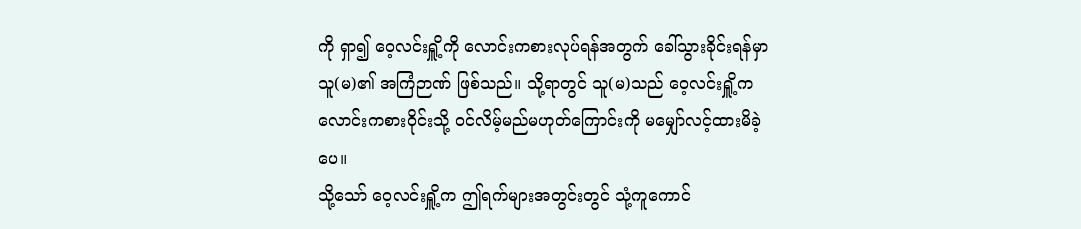ကို ရှာ၍ ဝေ့လင်းရှိူ့ကို လောင်းကစားလုပ်ရန်အတွက် ခေါ်သွားခိုင်းရန်မှာ သူ(မ)၏ အကြံဉာဏ် ဖြစ်သည်။ သို့ရာတွင် သူ(မ)သည် ဝေ့လင်းရှိူ့က လောင်းကစားဝိုင်းသို့ ဝင်လိမ့်မည်မဟုတ်ကြောင်းကို မမျှော်လင့်ထားမိခဲ့ပေ။
သို့သော် ဝေ့လင်းရှိူ့က ဤရက်များအတွင်းတွင် သုံ့ကူကောင်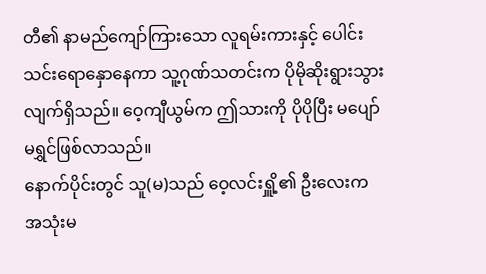တီ၏ နာမည်ကျော်ကြားသော လူရမ်းကားနှင့် ပေါင်းသင်းရောနှောနေကာ သူ့ဂုဏ်သတင်းက ပိုမိုဆိုးရွားသွားလျက်ရှိသည်။ ဝေ့ကျီယွမ်က ဤသားကို ပိုပိုပြီး မပျော်မရွှင်ဖြစ်လာသည်။
နောက်ပိုင်းတွင် သူ(မ)သည် ဝေ့လင်းရှိူ့၏ ဦးလေးက အသုံးမ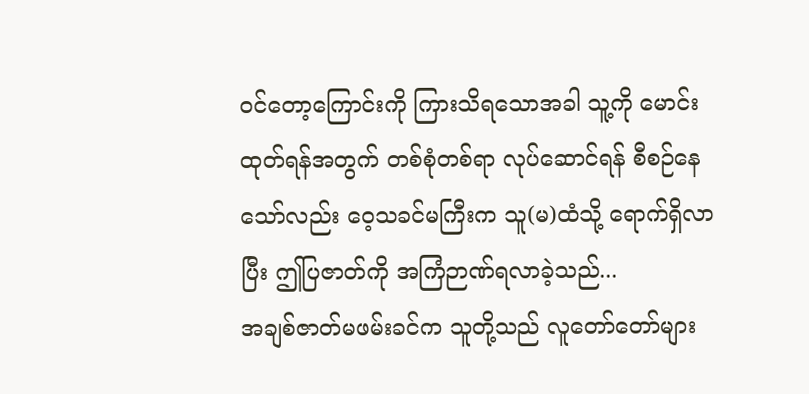ဝင်တော့ကြောင်းကို ကြားသိရသောအခါ သူ့ကို မောင်းထုတ်ရန်အတွက် တစ်စုံတစ်ရာ လုပ်ဆောင်ရန် စီစဉ်နေသော်လည်း ဝေ့သခင်မကြီးက သူ(မ)ထံသို့ ရောက်ရှိလာပြီး ဤပြဇာတ်ကို အကြံဉာဏ်ရလာခဲ့သည်...
အချစ်ဇာတ်မဖမ်းခင်က သူတို့သည် လူတော်တော်များ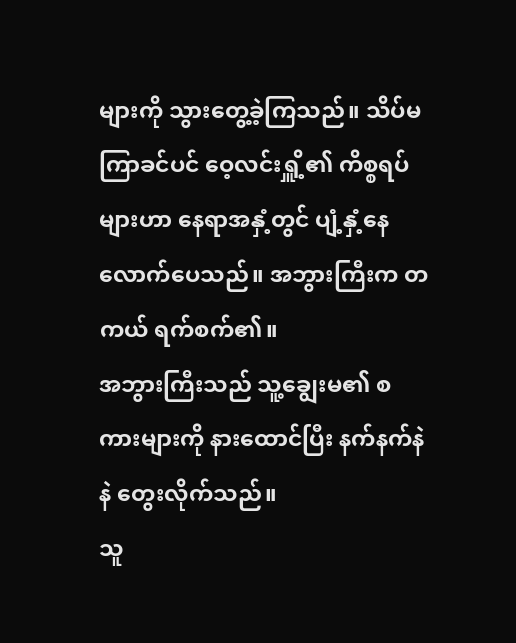များကို သွားတွေ့ခဲ့ကြသည်။ သိပ်မကြာခင်ပင် ဝေ့လင်းရှိူ့၏ ကိစ္စရပ်များဟာ နေရာအနှံ့တွင် ပျံ့နှံ့နေလောက်ပေသည်။ အဘွားကြီးက တကယ် ရက်စက်၏။
အဘွားကြီးသည် သူ့ချွေးမ၏ စကားများကို နားထောင်ပြီး နက်နက်နဲနဲ တွေးလိုက်သည်။
သူ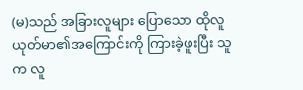(မ)သည် အခြားလူများ ပြောသော ထိုလူယုတ်မာ၏အကြောင်းကို ကြားခဲ့ဖူးပြီး သူက လူ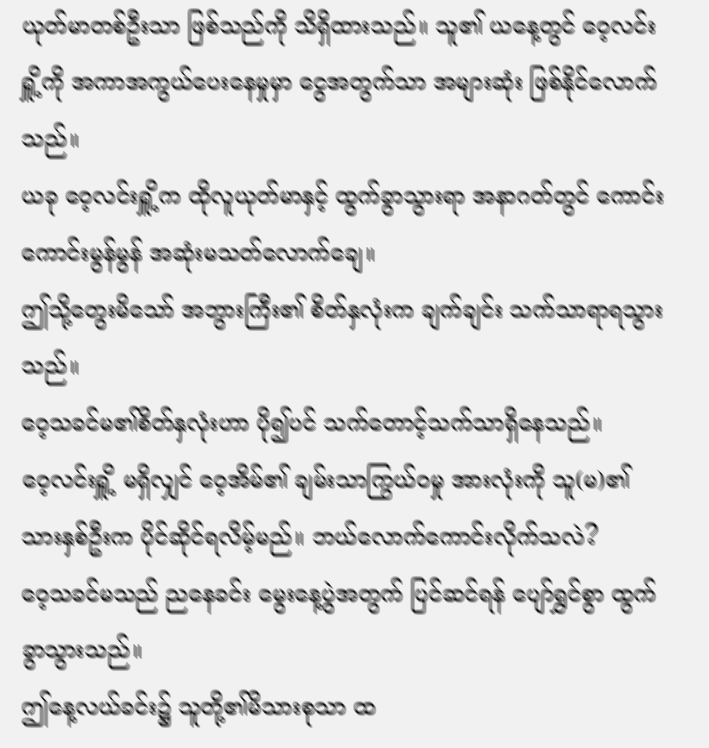ယုတ်မာတစ်ဦးသာ ဖြစ်သည်ကို သိရှိထားသည်။ သူ၏ ယနေ့တွင် ဝေ့လင်းရှိူ့ကို အကာအကွယ်ပေးနေမှုမှာ ငွေအတွက်သာ အများဆုံး ဖြစ်နိုင်လောက်သည်။
ယခု ဝေ့လင်းရှိူ့က ထိုလူယုတ်မာနှင့် ထွက်ခွာသွားရာ အနာဂတ်တွင် ကောင်းကောင်းမွန်မွန် အဆုံးမသတ်လောက်ချေ။
ဤသို့တွေးမိသော် အဘွားကြီး၏ စိတ်နှလုံးက ချက်ချင်း သက်သာရာရသွားသည်။
ဝေ့သခင်မ၏စိတ်နှလုံးဟာ ပို၍ပင် သက်တောင့်သက်သာရှိနေသည်။
ဝေ့လင်းရှိူ့ မရှိလျှင် ဝေ့အိမ်၏ ချမ်းသာကြွယ်ဝမှု အားလုံးကို သူ(မ)၏ သားနှစ်ဦးက ပိုင်ဆိုင်ရလိမ့်မည်။ ဘယ်လောက်ကောင်းလိုက်သလဲ?
ဝေ့သခင်မသည် ညနေခင်း မွေးနေ့ပွဲအတွက် ပြင်ဆင်ရန် ပျော်ရွှင်စွာ ထွက်ခွာသွားသည်။
ဤနေ့လယ်ခင်း၌ သူတို့၏မိသားစုသာ ထ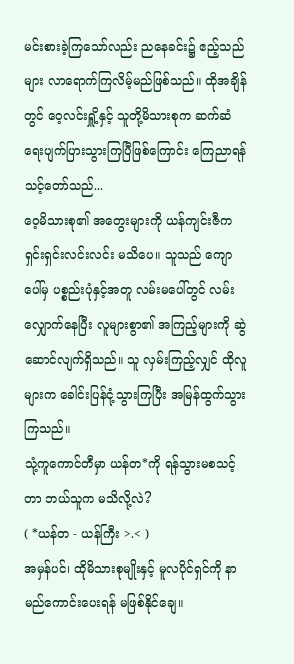မင်းစားခဲ့ကြသော်လည်း ညနေခင်း၌ ဧည့်သည်များ လာရောက်ကြလိမ့်မည်ဖြစ်သည်။ ထိုအချိန်တွင် ဝေ့လင်းရှိူ့နှင့် သူတို့မိသားစုက ဆက်ဆံရေးပျက်ပြားသွားကြပြီဖြစ်ကြောင်း ကြေညာရန် သင့်တော်သည်...
ဝေ့မိသားစု၏ အတွေးများကို ယန်ကျင်းဇီက ရှင်းရှင်းလင်းလင်း မသိပေ။ သူသည် ကျောပေါ်မှ ပစ္စည်းပုံနှင့်အတူ လမ်းမပေါ်တွင် လမ်းလျှောက်နေပြီး လူများစွာ၏ အကြည့်များကို ဆွဲဆောင်လျက်ရှိသည်။ သူ လှမ်းကြည့်လျှင် ထိုလူများက ခေါင်းပြန်ငုံ့သွားကြပြီး အမြန်ထွက်သွားကြသည်။
သုံ့ကူကောင်တီမှာ ယန်တ*ကို ရန်သွားမစသင့်တာ ဘယ်သူက မသိလို့လဲ?
( *ယန်တ - ယန်ကြီး >.< )
အမှန်ပင်၊ ထိုမိသားစုမျိုးနှင့် မူလပိုင်ရှင်ကို နာမည်ကောင်းပေးရန် မဖြစ်နိုင်ချေ။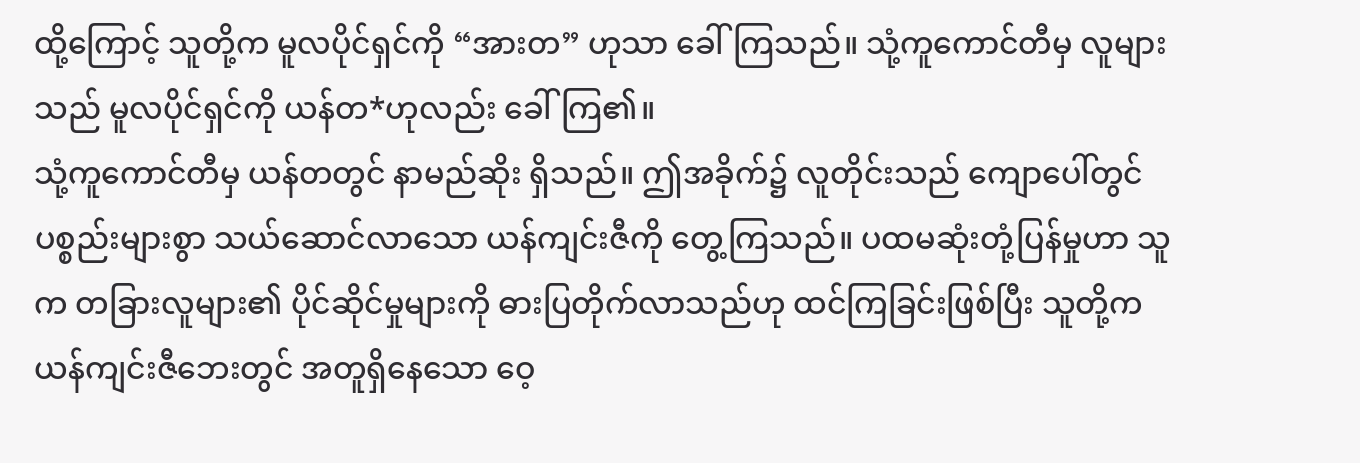ထို့ကြောင့် သူတို့က မူလပိုင်ရှင်ကို “အားတ” ဟုသာ ခေါ်ကြသည်။ သုံ့ကူကောင်တီမှ လူများသည် မူလပိုင်ရှင်ကို ယန်တ*ဟုလည်း ခေါ်ကြ၏။
သုံ့ကူကောင်တီမှ ယန်တတွင် နာမည်ဆိုး ရှိသည်။ ဤအခိုက်၌ လူတိုင်းသည် ကျောပေါ်တွင် ပစ္စည်းများစွာ သယ်ဆောင်လာသော ယန်ကျင်းဇီကို တွေ့ကြသည်။ ပထမဆုံးတုံ့ပြန်မှုဟာ သူက တခြားလူများ၏ ပိုင်ဆိုင်မှုများကို ဓားပြတိုက်လာသည်ဟု ထင်ကြခြင်းဖြစ်ပြီး သူတို့က ယန်ကျင်းဇီဘေးတွင် အတူရှိနေသော ဝေ့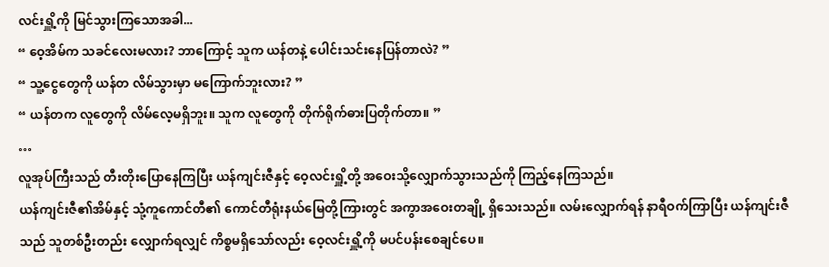လင်းရှိူ့ကို မြင်သွားကြသောအခါ...
“ ဝေ့အိမ်က သခင်လေးမလား? ဘာကြောင့် သူက ယန်တနဲ့ ပေါင်းသင်းနေပြန်တာလဲ? ”
“ သူ့ငွေတွေကို ယန်တ လိမ်သွားမှာ မကြောက်ဘူးလား? ”
“ ယန်တက လူတွေကို လိမ်လေ့မရှိဘူး။ သူက လူတွေကို တိုက်ရိုက်ဓားပြတိုက်တာ။ ”
…
လူအုပ်ကြီးသည် တီးတိုးပြောနေကြပြီး ယန်ကျင်းဇီနှင့် ဝေ့လင်းရှိူ့တို့ အဝေးသို့လျှောက်သွားသည်ကို ကြည့်နေကြသည်။
ယန်ကျင်းဇီ၏အိမ်နှင့် သုံ့ကူကောင်တီ၏ ကောင်တီရုံးနယ်မြေတို့ကြားတွင် အကွာအဝေးတချို့ ရှိသေးသည်။ လမ်းလျှောက်ရန် နာရီဝက်ကြာပြီး ယန်ကျင်းဇီသည် သူတစ်ဦးတည်း လျှောက်ရလျှင် ကိစ္စမရှိသော်လည်း ဝေ့လင်းရှိူ့ကို မပင်ပန်းစေချင်ပေ။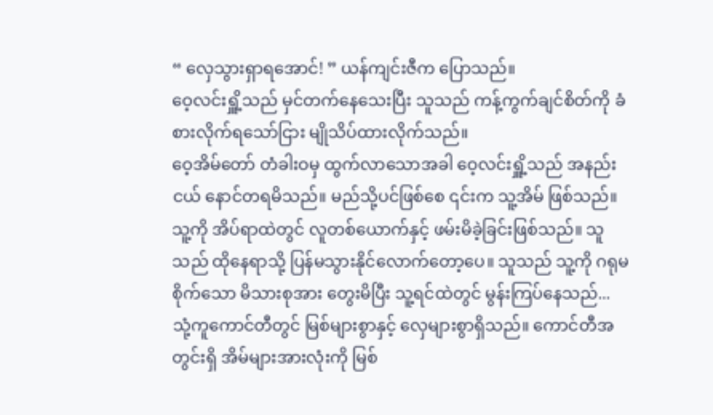“ လှေသွားရှာရအောင်! ” ယန်ကျင်းဇီက ပြောသည်။
ဝေ့လင်းရှိူ့သည် မှင်တက်နေသေးပြီး သူသည် ကန့်ကွက်ချင်စိတ်ကို ခံစားလိုက်ရသော်ငြား မျိုသိပ်ထားလိုက်သည်။
ဝေ့အိမ်တော် တံခါးဝမှ ထွက်လာသောအခါ ဝေ့လင်းရှိူ့သည် အနည်းငယ် နောင်တရမိသည်။ မည်သို့ပင်ဖြစ်စေ ၎င်းက သူ့အိမ် ဖြစ်သည်။
သူ့ကို အိပ်ရာထဲတွင် လူတစ်ယောက်နှင့် ဖမ်းမိခဲ့ခြင်းဖြစ်သည်။ သူသည် ထိုနေရာသို့ ပြန်မသွားနိုင်လောက်တော့ပေ။ သူသည် သူ့ကို ဂရုမစိုက်သော မိသားစုအား တွေးမိပြီး သူ့ရင်ထဲတွင် မွန်းကြပ်နေသည်...
သုံ့ကူကောင်တီတွင် မြစ်များစွာနှင့် လှေများစွာရှိသည်။ ကောင်တီအတွင်းရှိ အိမ်များအားလုံးကို မြစ်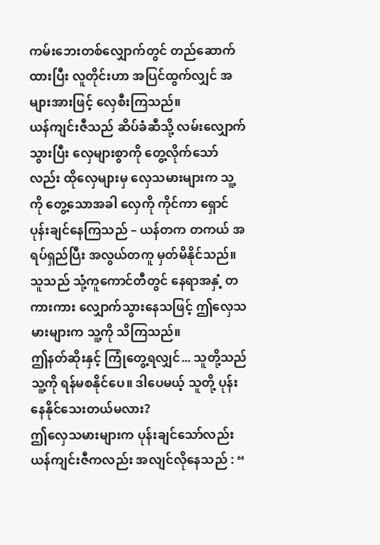ကမ်းဘေးတစ်လျှောက်တွင် တည်ဆောက်ထားပြီး လူတိုင်းဟာ အပြင်ထွက်လျှင် အများအားဖြင့် လှေစီးကြသည်။
ယန်ကျင်းဇီသည် ဆိပ်ခံဆီသို့ လမ်းလျှောက်သွားပြီး လှေများစွာကို တွေ့လိုက်သော်လည်း ထိုလှေများမှ လှေသမားများက သူ့ကို တွေ့သောအခါ လှေကို ကိုင်ကာ ရှောင်ပုန်းချင်နေကြသည် – ယန်တက တကယ် အရပ်ရှည်ပြီး အလွယ်တကူ မှတ်မိနိုင်သည်။ သူသည် သုံ့ကူကောင်တီတွင် နေရာအနှံ့ တကားကား လျှောက်သွားနေသဖြင့် ဤလှေသမားများက သူ့ကို သိကြသည်။
ဤနတ်ဆိုးနှင့် ကြုံတွေ့ရလျှင်... သူတို့သည် သူ့ကို ရန်မစနိုင်ပေ။ ဒါပေမယ့် သူတို့ ပုန်းနေနိုင်သေးတယ်မလား?
ဤလှေသမားများက ပုန်းချင်သော်လည်း ယန်ကျင်းဇီကလည်း အလျင်လိုနေသည် : “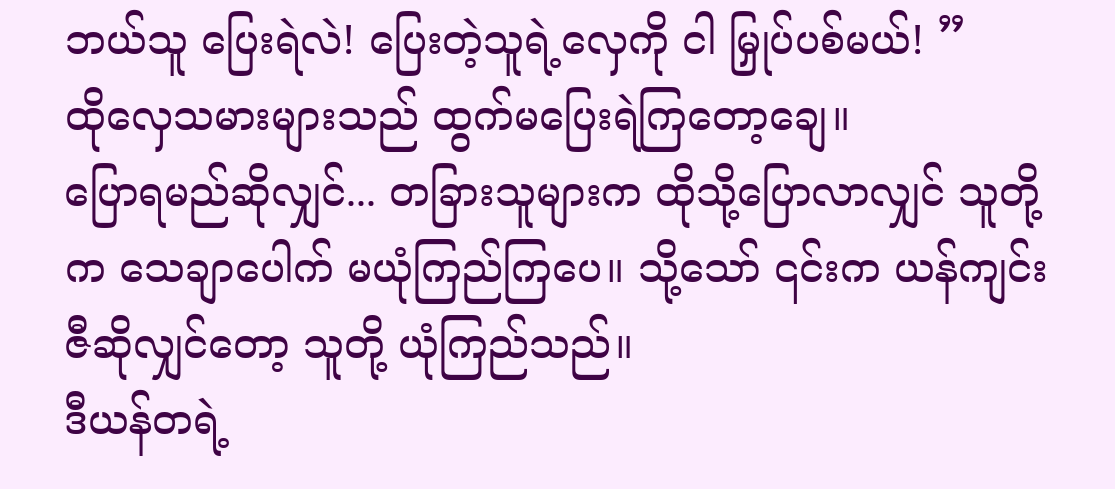ဘယ်သူ ပြေးရဲလဲ! ပြေးတဲ့သူရဲ့လှေကို ငါ မြှုပ်ပစ်မယ်! ”
ထိုလှေသမားများသည် ထွက်မပြေးရဲကြတော့ချေ။
ပြောရမည်ဆိုလျှင်... တခြားသူများက ထိုသို့ပြောလာလျှင် သူတို့က သေချာပေါက် မယုံကြည်ကြပေ။ သို့သော် ၎င်းက ယန်ကျင်းဇီဆိုလျှင်တော့ သူတို့ ယုံကြည်သည်။
ဒီယန်တရဲ့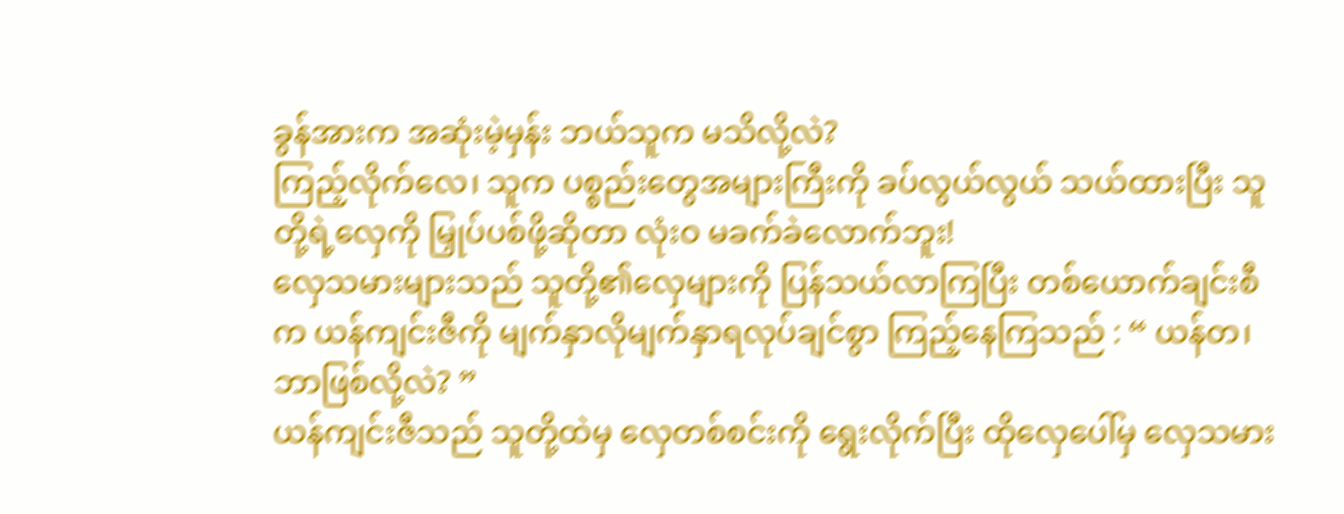ခွန်အားက အဆုံးမဲ့မှန်း ဘယ်သူက မသိလို့လဲ?
ကြည့်လိုက်လေ၊ သူက ပစ္စည်းတွေအများကြီးကို ခပ်လွယ်လွယ် သယ်ထားပြီး သူတို့ရဲ့လှေကို မြှုပ်ပစ်ဖို့ဆိုတာ လုံးဝ မခက်ခဲလောက်ဘူး!
လှေသမားများသည် သူတို့၏လှေများကို ပြန်သယ်လာကြပြီး တစ်ယောက်ချင်းစီက ယန်ကျင်းဇီကို မျက်နှာလိုမျက်နှာရလုပ်ချင်စွာ ကြည့်နေကြသည် : “ ယန်တ၊ ဘာဖြစ်လို့လဲ? ”
ယန်ကျင်းဇီသည် သူတို့ထဲမှ လှေတစ်စင်းကို ရွေးလိုက်ပြီး ထိုလှေပေါ်မှ လှေသမား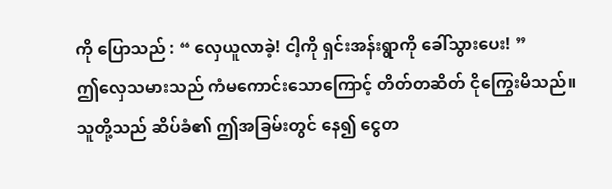ကို ပြောသည် : “ လှေယူလာခဲ့! ငါ့ကို ရှင်းအန်းရွာကို ခေါ်သွားပေး! ”
ဤလှေသမားသည် ကံမကောင်းသောကြောင့် တိတ်တဆိတ် ငိုကြွေးမိသည်။
သူတို့သည် ဆိပ်ခံ၏ ဤအခြမ်းတွင် နေ၍ ငွေတ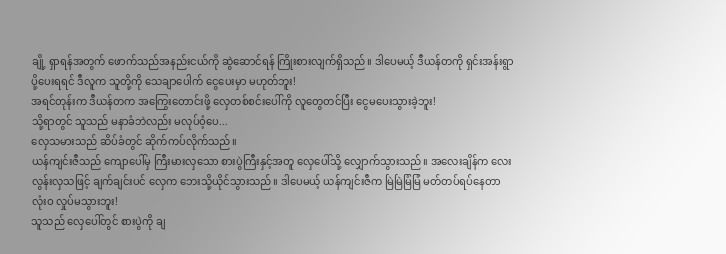ချို့ ရှာရန်အတွက် ဖောက်သည်အနည်းငယ်ကို ဆွဲဆောင်ရန် ကြိုးစားလျက်ရှိသည်။ ဒါပေမယ့် ဒီယန်တကို ရှင်းအန်းရွာ ပို့ပေးရရင် ဒီလူက သူတို့ကို သေချာပေါက် ငွေပေးမှာ မဟုတ်ဘူး!
အရင်တုန်းက ဒီယန်တက အကြွေးတောင်းဖို့ လှေတစ်စင်းပေါ်ကို လူတွေတင်ပြီး ငွေမပေးသွားခဲ့ဘူး!
သို့ရာတွင် သူသည် မနာခံဘဲလည်း မလုပ်ဝံ့ပေ...
လှေသမားသည် ဆိပ်ခံတွင် ဆိုက်ကပ်လိုက်သည်။
ယန်ကျင်းဇီသည် ကျောပေါ်မှ ကြီးမားလှသော စားပွဲကြီးနှင့်အတူ လှေပေါ်သို့ လျှောက်သွားသည်။ အလေးချိန်က လေးလွန်းလှသဖြင့် ချက်ချင်းပင် လှေက ဘေးသို့ယိုင်သွားသည်။ ဒါပေမယ့် ယန်ကျင်းဇီက မြဲမြဲမြံမြံ မတ်တပ်ရပ်နေတာ လုံးဝ လှုပ်မသွားဘူး!
သူသည် လှေပေါ်တွင် စားပွဲကို ချ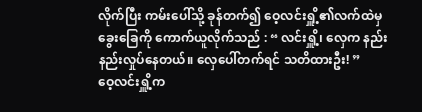လိုက်ပြီး ကမ်းပေါ်သို့ ခုန်တက်၍ ဝေ့လင်းရှိူ့၏လက်ထဲမှ ခွေးခြေကို ကောက်ယူလိုက်သည် : “ လင်းရှိူ့၊ လှေက နည်းနည်းလှုပ်နေတယ်။ လှေပေါ်တက်ရင် သတိထားဦး! ”
ဝေ့လင်းရှိူ့က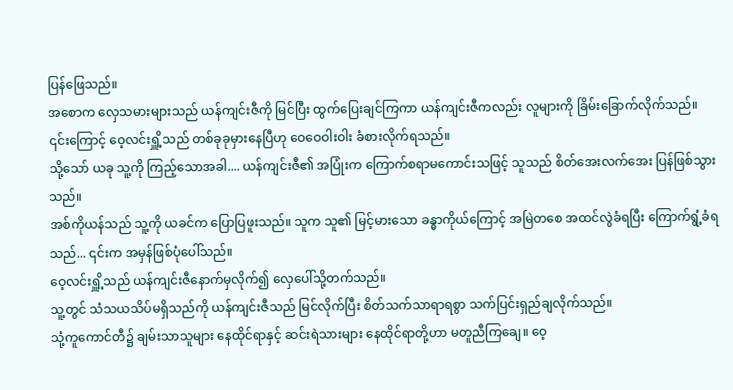ပြန်ဖြေသည်။
အစောက လှေသမားများသည် ယန်ကျင်းဇီကို မြင်ပြီး ထွက်ပြေးချင်ကြကာ ယန်ကျင်းဇီကလည်း လူများကို ခြိမ်းခြောက်လိုက်သည်။ ၎င်းကြောင့် ဝေ့လင်းရှိူ့သည် တစ်ခုခုမှားနေပြီဟု ဝေဝေဝါးဝါး ခံစားလိုက်ရသည်။
သို့သော် ယခု သူ့ကို ကြည့်သောအခါ.... ယန်ကျင်းဇီ၏ အပြုံးက ကြောက်စရာမကောင်းသဖြင့် သူသည် စိတ်အေးလက်အေး ပြန်ဖြစ်သွားသည်။
အစ်ကိုယန်သည် သူ့ကို ယခင်က ပြောပြဖူးသည်။ သူက သူ၏ မြင့်မားသော ခန္ဓာကိုယ်ကြောင့် အမြဲတစေ အထင်လွဲခံရပြီး ကြောက်ရွံ့ခံရသည်... ၎င်းက အမှန်ဖြစ်ပုံပေါ်သည်။
ဝေ့လင်းရှိူ့သည် ယန်ကျင်းဇီနောက်မှလိုက်၍ လှေပေါ်သို့တက်သည်။
သူ့တွင် သံသယသိပ်မရှိသည်ကို ယန်ကျင်းဇီသည် မြင်လိုက်ပြီး စိတ်သက်သာရာရစွာ သက်ပြင်းရှည်ချလိုက်သည်။
သုံ့ကူကောင်တီ၌ ချမ်းသာသူများ နေထိုင်ရာနှင့် ဆင်းရဲသားများ နေထိုင်ရာတို့ဟာ မတူညီကြချေ။ ဝေ့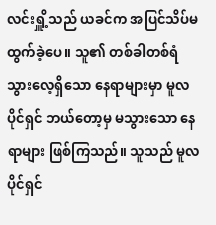လင်းရှိူ့သည် ယခင်က အပြင်သိပ်မထွက်ခဲ့ပေ။ သူ၏ တစ်ခါတစ်ရံ သွားလေ့ရှိသော နေရာများမှာ မူလပိုင်ရှင် ဘယ်တော့မှ မသွားသော နေရာများ ဖြစ်ကြသည်။ သူသည် မူလပိုင်ရှင်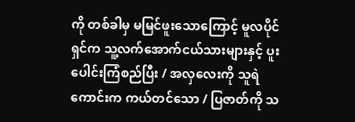ကို တစ်ခါမှ မမြင်ဖူးသောကြောင့် မူလပိုင်ရှင်က သူ့လက်အောက်ငယ်သားများနှင့် ပူးပေါင်းကြံစည်ပြီး / အလှလေးကို သူရဲကောင်းက ကယ်တင်သော / ပြဇာတ်ကို သ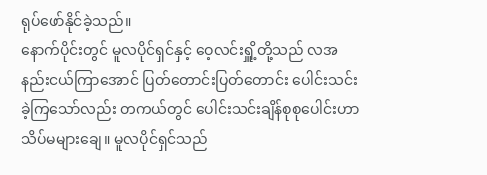ရုပ်ဖော်နိုင်ခဲ့သည်။
နောက်ပိုင်းတွင် မူလပိုင်ရှင်နှင့် ဝေ့လင်းရှိူ့တို့သည် လအနည်းငယ်ကြာအောင် ပြတ်တောင်းပြတ်တောင်း ပေါင်းသင်းခဲ့ကြသော်လည်း တကယ်တွင် ပေါင်းသင်းချိန်စုစုပေါင်းဟာ သိပ်မများချေ။ မူလပိုင်ရှင်သည်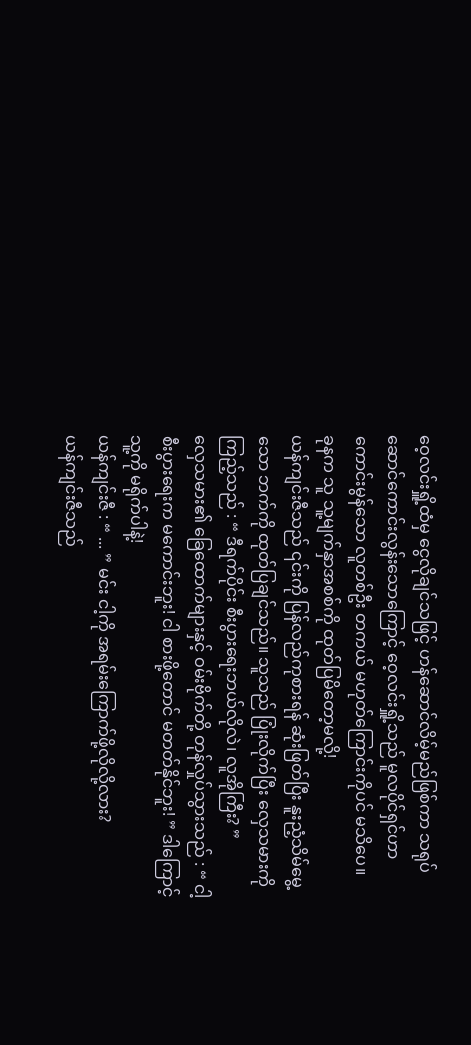ဝေ့လင်းရှိူ့ထံမှ ငွေလိုချင်သဖြင့် ဟန်ဆောင်လိမ့်မည်ဖြစ်ကာ သရုပ်ဆောင်ကောင်းလွန်းသောကြောင့် ဝေ့လင်းရှိူ့သည် မူလပိုင်ရှင်ဟာ ကောင်းမွန်သော လူတစ်ဦး တကယ် မဟုတ်ကြောင်းကိုပင် မသိပေ။
ခုနက သူ သူ့မျက်နှာအစစ်ကို ထုတ်ပြမိတော့မလို့!
ယန်ကျင်းဇီသည် ၎င်းကို ပြန်လည်ကုစားရန် ဆုံးဖြတ်ပြီး နူးညံ့သိမ်မွေ့သော ဘက်ကို ထုတ်ပြချင်သည်။ သူသည် ပြုံးလိုက်ပြီး လှေသမားကို ကြည့်သည် : “ ဒီရက်ပိုင်း စီးပွားရေးဘယ်လိုလဲ၊ လူအိုကြီး? ”
လှေသမား၏ ခြေထောက်များနှင့် ဝမ်းဗိုက်တို့ တုန်လှုပ်သွားသည် : “ ငါ့စီးပွားရေးက မကောင်းဘူး! ငါ စားဖို့တောင် မတတ်နိုင်ဘူး! ” ဒါကြောင့် သူ့ကို မရိုက်ပါနဲ့!
ယန်ကျင်းဇီ : “ ... ” မင်း ငါ့ကို အရမ်းကြောက်ဖို့လိုလို့လား?
ယန်ကျင်းဇီသည်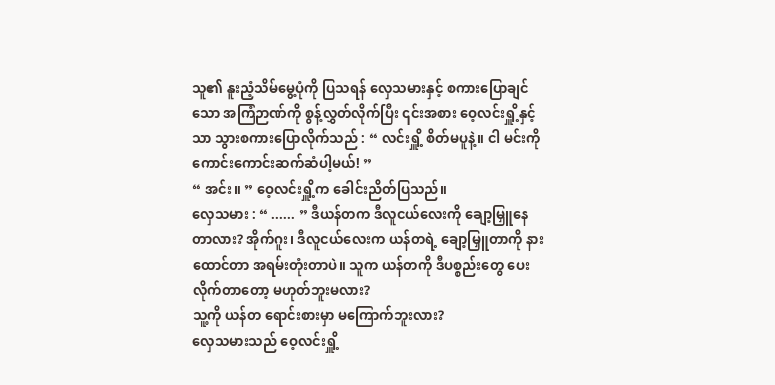သူ၏ နူးညံ့သိမ်မွေ့ပုံကို ပြသရန် လှေသမားနှင့် စကားပြောချင်သော အကြံဉာဏ်ကို စွန့်လွှတ်လိုက်ပြီး ၎င်းအစား ဝေ့လင်းရှိူ့နှင့်သာ သွားစကားပြောလိုက်သည် : “ လင်းရှိူ့ စိတ်မပူနဲ့။ ငါ မင်းကို ကောင်းကောင်းဆက်ဆံပါ့မယ်! ”
“ အင်း။ ” ဝေ့လင်းရှိူ့က ခေါင်းညိတ်ပြသည်။
လှေသမား : “ ...... ” ဒီယန်တက ဒီလူငယ်လေးကို ချော့မြှူနေတာလား? အိုက်ဂူး၊ ဒီလူငယ်လေးက ယန်တရဲ့ ချော့မြှူတာကို နားထောင်တာ အရမ်းတုံးတာပဲ။ သူက ယန်တကို ဒီပစ္စည်းတွေ ပေးလိုက်တာတော့ မဟုတ်ဘူးမလား?
သူ့ကို ယန်တ ရောင်းစားမှာ မကြောက်ဘူးလား?
လှေသမားသည် ဝေ့လင်းရှိူ့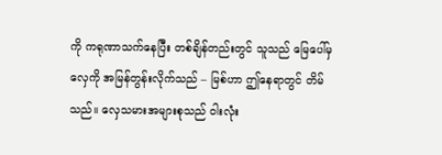ကို ကရုဏာသက်နေပြီး တစ်ချိန်တည်းတွင် သူသည် မြေပေါ်မှ လှေကို အမြန်တွန်းလိုက်သည် – မြစ်ဟာ ဤနေရာတွင် တိမ်သည်။ လှေသမားအများစုသည် ဝါးလုံး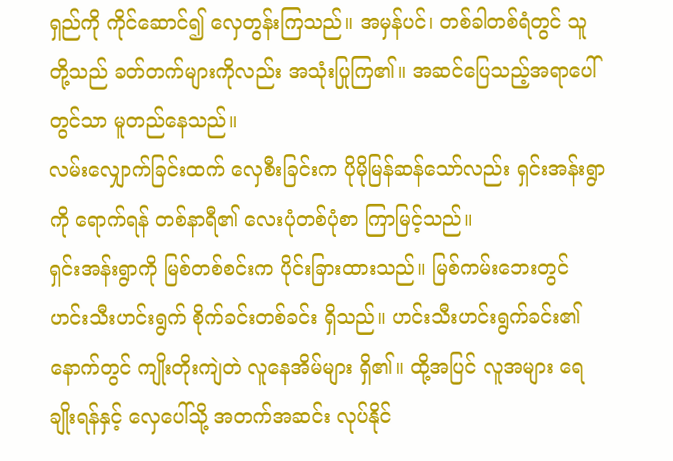ရှည်ကို ကိုင်ဆောင်၍ လှေတွန်းကြသည်။ အမှန်ပင်၊ တစ်ခါတစ်ရံတွင် သူတို့သည် ခတ်တက်များကိုလည်း အသုံးပြုကြ၏။ အဆင်ပြေသည့်အရာပေါ်တွင်သာ မူတည်နေသည်။
လမ်းလျှောက်ခြင်းထက် လှေစီးခြင်းက ပိုမိုမြန်ဆန်သော်လည်း ရှင်းအန်းရွာကို ရောက်ရန် တစ်နာရီ၏ လေးပုံတစ်ပုံစာ ကြာမြင့်သည်။
ရှင်းအန်းရွာကို မြစ်တစ်စင်းက ပိုင်းခြားထားသည်။ မြစ်ကမ်းဘေးတွင် ဟင်းသီးဟင်းရွက် စိုက်ခင်းတစ်ခင်း ရှိသည်။ ဟင်းသီးဟင်းရွက်ခင်း၏နောက်တွင် ကျိုးတိုးကျဲတဲ လူနေအိမ်များ ရှိ၏။ ထို့အပြင် လူအများ ရေချိုးရန်နှင့် လှေပေါ်သို့ အတက်အဆင်း လုပ်နိုင်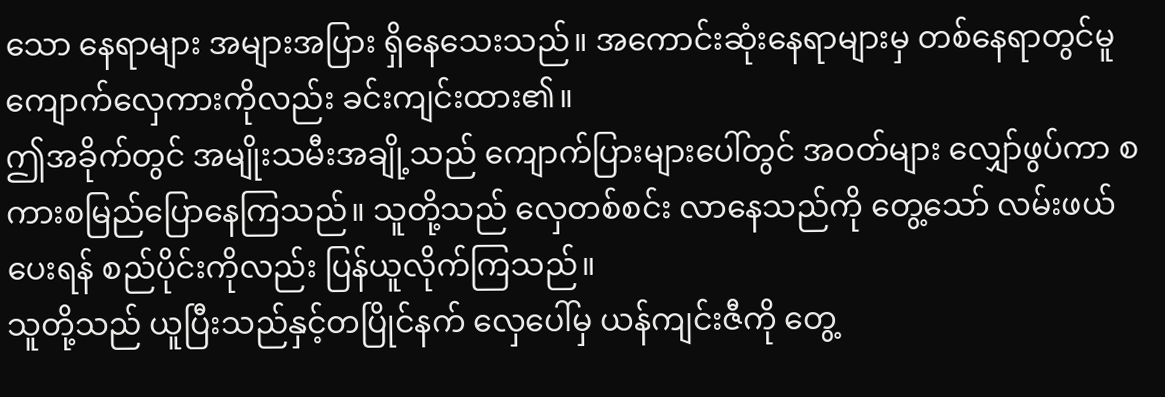သော နေရာများ အများအပြား ရှိနေသေးသည်။ အကောင်းဆုံးနေရာများမှ တစ်နေရာတွင်မူ ကျောက်လှေကားကိုလည်း ခင်းကျင်းထား၏။
ဤအခိုက်တွင် အမျိုးသမီးအချို့သည် ကျောက်ပြားများပေါ်တွင် အဝတ်များ လျှော်ဖွပ်ကာ စကားစမြည်ပြောနေကြသည်။ သူတို့သည် လှေတစ်စင်း လာနေသည်ကို တွေ့သော် လမ်းဖယ်ပေးရန် စည်ပိုင်းကိုလည်း ပြန်ယူလိုက်ကြသည်။
သူတို့သည် ယူပြီးသည်နှင့်တပြိုင်နက် လှေပေါ်မှ ယန်ကျင်းဇီကို တွေ့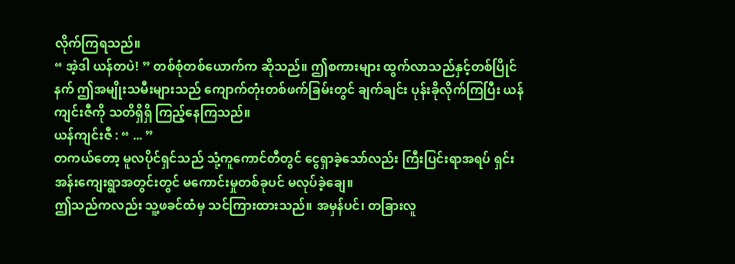လိုက်ကြရသည်။
“ အဲ့ဒါ ယန်တပဲ! ” တစ်စုံတစ်ယောက်က ဆိုသည်။ ဤစကားများ ထွက်လာသည်နှင့်တစ်ပြိုင်နက် ဤအမျိုးသမီးများသည် ကျောက်တုံးတစ်ဖက်ခြမ်းတွင် ချက်ချင်း ပုန်းခိုလိုက်ကြပြီး ယန်ကျင်းဇီကို သတိရှိရှိ ကြည့်နေကြသည်။
ယန်ကျင်းဇီ : “ ... ”
တကယ်တော့ မူလပိုင်ရှင်သည် သုံ့ကူကောင်တီတွင် ငွေရှာခဲ့သော်လည်း ကြီးပြင်းရာအရပ် ရှင်းအန်းကျေးရွာအတွင်းတွင် မကောင်းမှုတစ်ခုပင် မလုပ်ခဲ့ချေ။
ဤသည်ကလည်း သူ့ဖခင်ထံမှ သင်ကြားထားသည်။ အမှန်ပင်၊ တခြားလူ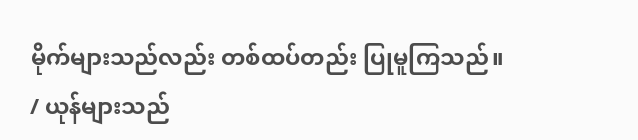မိုက်များသည်လည်း တစ်ထပ်တည်း ပြုမူကြသည်။
/ ယုန်များသည်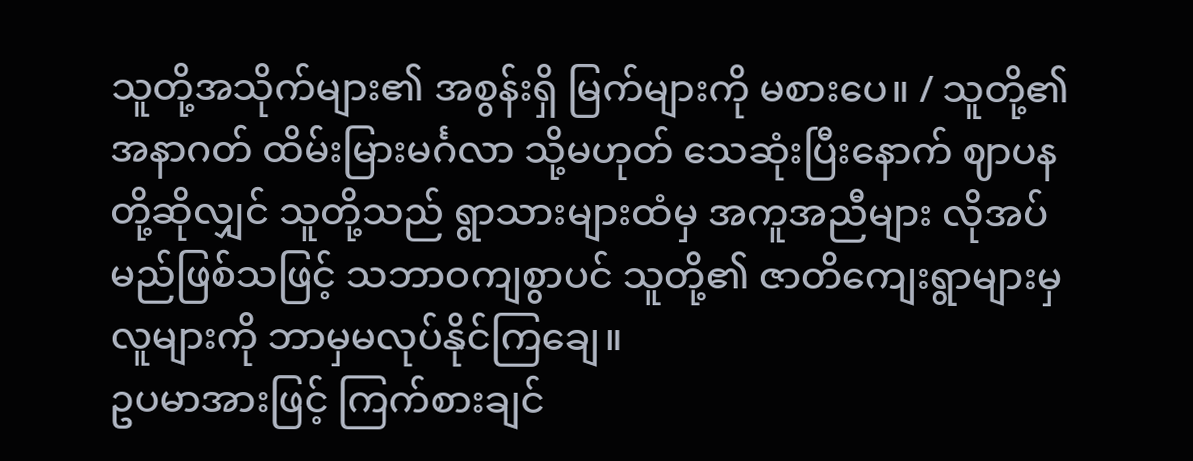သူတို့အသိုက်များ၏ အစွန်းရှိ မြက်များကို မစားပေ။ / သူတို့၏ အနာဂတ် ထိမ်းမြားမင်္ဂလာ သို့မဟုတ် သေဆုံးပြီးနောက် ဈာပနတို့ဆိုလျှင် သူတို့သည် ရွာသားများထံမှ အကူအညီများ လိုအပ်မည်ဖြစ်သဖြင့် သဘာဝကျစွာပင် သူတို့၏ ဇာတိကျေးရွာများမှ လူများကို ဘာမှမလုပ်နိုင်ကြချေ။
ဥပမာအားဖြင့် ကြက်စားချင်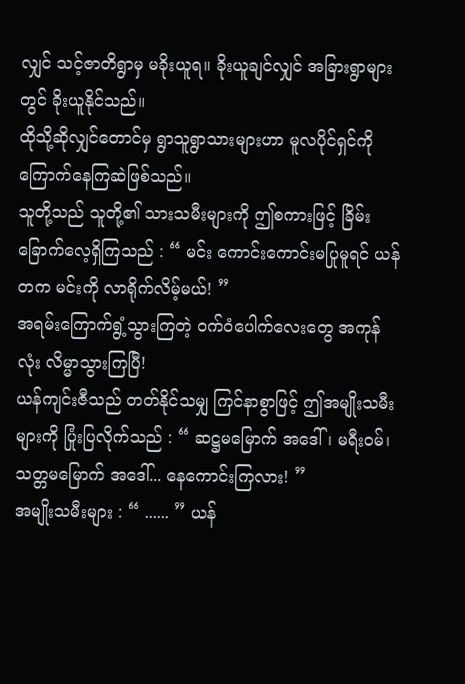လျှင် သင့်ဇာတိရွာမှ မခိုးယူရ။ ခိုးယူချင်လျှင် အခြားရွာများတွင် ခိုးယူနိုင်သည်။
ထိုသို့ဆိုလျှင်တောင်မှ ရွာသူရွာသားများဟာ မူလပိုင်ရှင်ကို ကြောက်နေကြဆဲဖြစ်သည်။
သူတို့သည် သူတို့၏ သားသမီးများကို ဤစကားဖြင့် ခြိမ်းခြောက်လေ့ရှိကြသည် : “ မင်း ကောင်းကောင်းမပြုမူရင် ယန်တက မင်းကို လာရိုက်လိမ့်မယ်! ”
အရမ်းကြောက်ရွံ့သွားကြတဲ့ ဝက်ဝံပေါက်လေးတွေ အကုန်လုံး လိမ္မာသွားကြပြီ!
ယန်ကျင်းဇီသည် တတ်နိုင်သမျှ ကြင်နာစွာဖြင့် ဤအမျိုးသမီးများကို ပြုံးပြလိုက်သည် : “ ဆဋ္ဌမမြောက် အဒေါ်၊ မရီးဝမ်၊ သတ္တမမြောက် အဒေါ်... နေကောင်းကြလား! ”
အမျိုးသမီးများ : “ ...... ” ယန်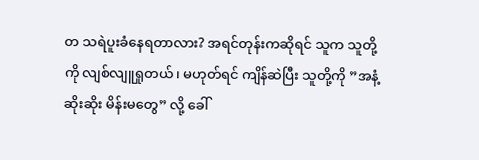တ သရဲပူးခံနေရတာလား? အရင်တုန်းကဆိုရင် သူက သူတို့ကို လျစ်လျူရှုတယ်၊ မဟုတ်ရင် ကျိန်ဆဲပြီး သူတို့ကို ”အနံ့ဆိုးဆိုး မိန်းမတွေ” လို့ ခေါ်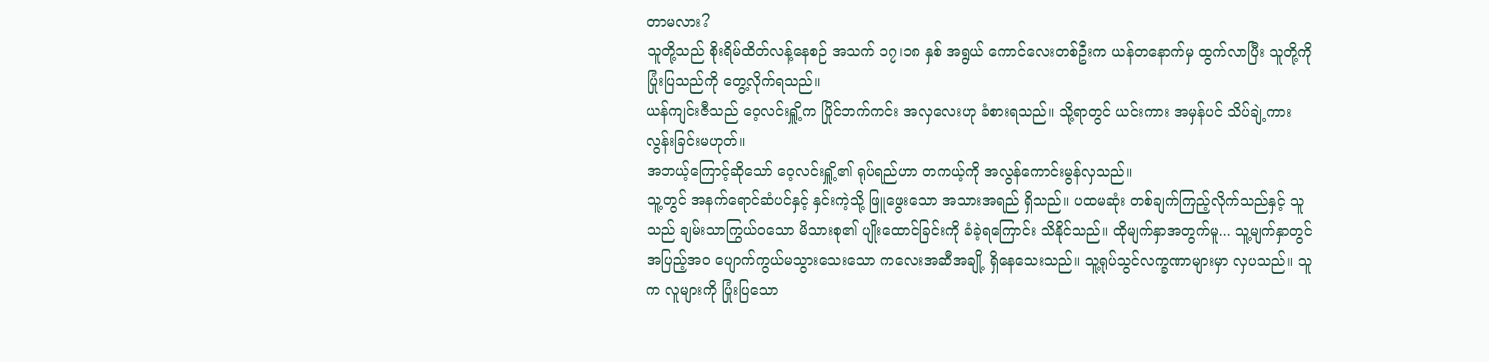တာမလား?
သူတို့သည် စိုးရိမ်ထိတ်လန့်နေစဉ် အသက် ၁၇၊၁၈ နှစ် အရွယ် ကောင်လေးတစ်ဦးက ယန်တနောက်မှ ထွက်လာပြီး သူတို့ကို ပြုံးပြသည်ကို တွေ့လိုက်ရသည်။
ယန်ကျင်းဇီသည် ဝေ့လင်းရှိူ့က ပြိုင်ဘက်ကင်း အလှလေးဟု ခံစားရသည်။ သို့ရာတွင် ယင်းကား အမှန်ပင် သိပ်ချဲ့ကားလွန်းခြင်းမဟုတ်။
အဘယ့်ကြောင့်ဆိုသော် ဝေ့လင်းရှိူ့၏ ရုပ်ရည်ဟာ တကယ့်ကို အလွန်ကောင်းမွန်လှသည်။
သူ့တွင် အနက်ရောင်ဆံပင်နှင့် နှင်းကဲ့သို့ ဖြူဖွေးသော အသားအရည် ရှိသည်။ ပထမဆုံး တစ်ချက်ကြည့်လိုက်သည်နှင့် သူသည် ချမ်းသာကြွယ်ဝသော မိသားစု၏ ပျိုးထောင်ခြင်းကို ခံခဲ့ရကြောင်း သိနိုင်သည်။ ထိုမျက်နှာအတွက်မူ... သူ့မျက်နှာတွင် အပြည့်အဝ ပျောက်ကွယ်မသွားသေးသော ကလေးအဆီအချို့ ရှိနေသေးသည်။ သူ့ရုပ်သွင်လက္ခဏာများမှာ လှပသည်။ သူက လူများကို ပြုံးပြသော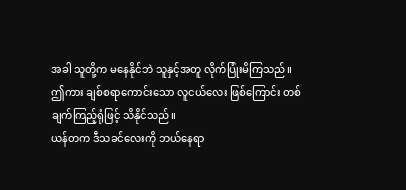အခါ သူတို့က မနေနိုင်ဘဲ သူနှင့်အတူ လိုက်ပြုံးမိကြသည်။
ဤကား ချစ်စရာကောင်းသော လူငယ်လေး ဖြစ်ကြောင်း တစ်ချက်ကြည့်ရုံဖြင့် သိနိုင်သည်။
ယန်တက ဒီသခင်လေးကို ဘယ်နေရာ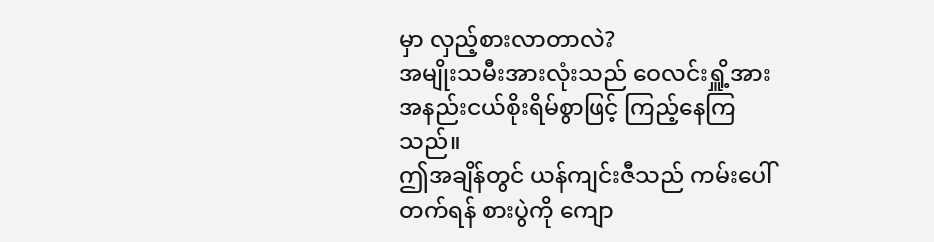မှာ လှည့်စားလာတာလဲ?
အမျိုးသမီးအားလုံးသည် ဝေလင်းရှိူ့အား အနည်းငယ်စိုးရိမ်စွာဖြင့် ကြည့်နေကြသည်။
ဤအချိန်တွင် ယန်ကျင်းဇီသည် ကမ်းပေါ်တက်ရန် စားပွဲကို ကျော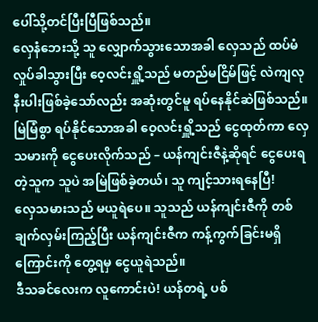ပေါ်သို့တင်ပြီးပြီဖြစ်သည်။
လှေနံဘေးသို့ သူ လျှောက်သွားသောအခါ လှေသည် ထပ်မံလှုပ်ခါသွားပြီး ဝေ့လင်းရှိူ့သည် မတည်မငြိမ်ဖြင့် လဲကျလုနီးပါးဖြစ်ခဲ့သော်လည်း အဆုံးတွင်မူ ရပ်နေနိုင်ဆဲဖြစ်သည်။
မြဲမြံစွာ ရပ်နိုင်သောအခါ ဝေ့လင်းရှိူ့သည် ငွေထုတ်ကာ လှေသမားကို ငွေပေးလိုက်သည် – ယန်ကျင်းဇီနဲ့ဆိုရင် ငွေပေးရတဲ့သူက သူပဲ အမြဲဖြစ်ခဲ့တယ်၊ သူ ကျင့်သားရနေပြီ!
လှေသမားသည် မယူရဲပေ။ သူသည် ယန်ကျင်းဇီကို တစ်ချက်လှမ်းကြည့်ပြီး ယန်ကျင်းဇီက ကန့်ကွက်ခြင်းမရှိကြောင်းကို တွေ့ရမှ ငွေယူရဲသည်။
ဒီသခင်လေးက လူကောင်းပဲ! ယန်တရဲ့ ပစ်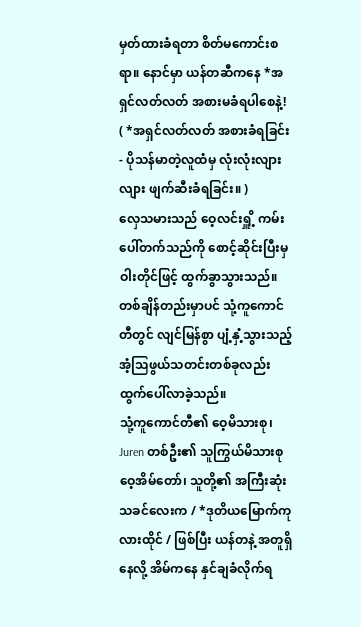မှတ်ထားခံရတာ စိတ်မကောင်းစရာ။ နောင်မှာ ယန်တဆီကနေ *အရှင်လတ်လတ် အစားမခံရပါစေနဲ့!
( *အရှင်လတ်လတ် အစားခံရခြင်း - ပိုသန်မာတဲ့လူထံမှ လုံးလုံးလျားလျား ဖျက်ဆီးခံရခြင်း။ )
လှေသမားသည် ဝေ့လင်းရှိူ့ ကမ်းပေါ်တက်သည်ကို စောင့်ဆိုင်းပြီးမှ ဝါးတိုင်ဖြင့် ထွက်ခွာသွားသည်။
တစ်ချိန်တည်းမှာပင် သုံ့ကူကောင်တီတွင် လျင်မြန်စွာ ပျံ့နှံ့သွားသည့် အံ့သြဖွယ်သတင်းတစ်ခုလည်း ထွက်ပေါ်လာခဲ့သည်။
သုံ့ကူကောင်တီ၏ ဝေ့မိသားစု၊ Juren တစ်ဦး၏ သူကြွယ်မိသားစု ဝေ့အိမ်တော်၊ သူတို့၏ အကြီးဆုံးသခင်လေးက / *ဒုတိယမြောက်ကုလားထိုင် / ဖြစ်ပြီး ယန်တနဲ့ အတူရှိနေလို့ အိမ်ကနေ နှင်ချခံလိုက်ရ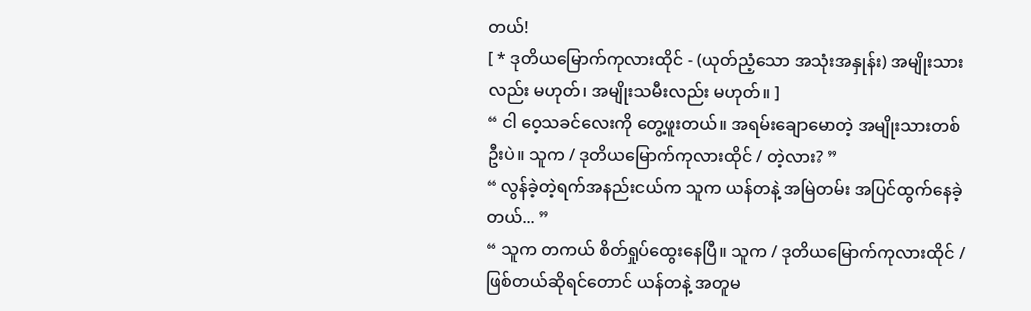တယ်!
[ * ဒုတိယမြောက်ကုလားထိုင် - (ယုတ်ညံ့သော အသုံးအနှုန်း) အမျိုးသားလည်း မဟုတ်၊ အမျိုးသမီးလည်း မဟုတ်။ ]
“ ငါ ဝေ့သခင်လေးကို တွေ့ဖူးတယ်။ အရမ်းချောမောတဲ့ အမျိုးသားတစ်ဦးပဲ။ သူက / ဒုတိယမြောက်ကုလားထိုင် / တဲ့လား? ”
“ လွန်ခဲ့တဲ့ရက်အနည်းငယ်က သူက ယန်တနဲ့ အမြဲတမ်း အပြင်ထွက်နေခဲ့တယ်... ”
“ သူက တကယ် စိတ်ရှုပ်ထွေးနေပြီ။ သူက / ဒုတိယမြောက်ကုလားထိုင် / ဖြစ်တယ်ဆိုရင်တောင် ယန်တနဲ့ အတူမ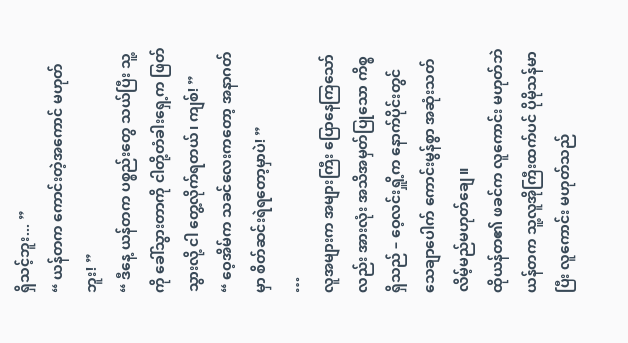ရှိသင့်ဘူး... ”
“ ယန်တက ကောင်းတဲ့အကောင် မဟုတ်ဘူး! ”
“ ဒီနေ့ ယန်တက ပစ္စည်းတွေ သယ်ပြီး သူ့ကို ခေါ်သွားတာကို ငါတို့တံခါးရှေ့က ဖြတ်သွားလို့ ငါ တွေ့လိုက်ရတယ်၊ ကျစ်! ”
“ ဝေ့အိမ်က သခင်လေးကတော့ အနာဂတ်မှာ စိတ်ဆင်းရဲရတော့မှာပဲ! ”
…
လူအများက အများကြီး ပြောနေကြသော်လည်း အားလုံး အသိအမှတ်ပြုသော ကိစ္စ ရှိသည် – ဝေ့လင်းရှိူ့က နောက်ပိုင်းတွင် သေချာပေါက် ကောင်းမွန်စွာ အဆုံးသတ်လိမ့်မည်မဟုတ်ချေ။
ထိုယန်တ၏ ဖခင်က လူကောင်း မဟုတ်ဘဲ ယန်တက သူ့လူအိုကြီးထက်ပင် ပိုမိုသန်မာပြီး လူကောင်း မဟုတ်သည်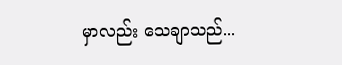မှာလည်း သေချာသည်...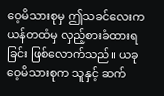ဝေ့မိသားစုမှ ဤသခင်လေးက ယန်တထံမှ လှည့်စားခံထားရခြင်း ဖြစ်လောက်သည်။ ယခု ဝေ့မိသားစုက သူနှင့် ဆက်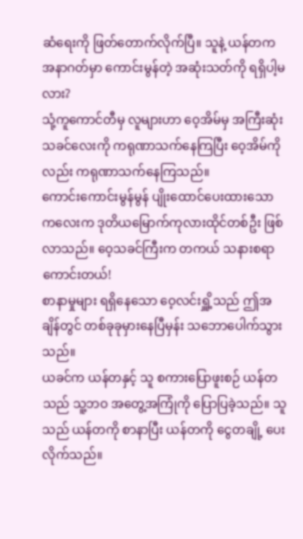ဆံရေးကို ဖြတ်တောက်လိုက်ပြီ။ သူနဲ့ ယန်တက အနာဂတ်မှာ ကောင်းမွန်တဲ့ အဆုံးသတ်ကို ရရှိပါ့မလား?
သုံ့ကူကောင်တီမှ လူများဟာ ဝေ့အိမ်မှ အကြီးဆုံးသခင်လေးကို ကရုဏာသက်နေကြပြီး ဝေ့အိမ်ကိုလည်း ကရုဏာသက်နေကြသည်။
ကောင်းကောင်းမွန်မွန် ပျိုးထောင်ပေးထားသော ကလေးက ဒုတိယမြောက်ကုလားထိုင်တစ်ဦး ဖြစ်လာသည်။ ဝေ့သခင်ကြီးက တကယ် သနားစရာကောင်းတယ်!
စာနာမှုများ ရရှိနေသော ဝေ့လင်းရှိူ့သည် ဤအချိန်တွင် တစ်ခုခုမှားနေပြီမှန်း သဘောပေါက်သွားသည်။
ယခင်က ယန်တနှင့် သူ စကားပြောဖူးစဉ် ယန်တသည် သူ့ဘဝ အတွေ့အကြုံကို ပြောပြခဲ့သည်။ သူသည် ယန်တကို စာနာပြီး ယန်တကို ငွေတချို့ ပေးလိုက်သည်။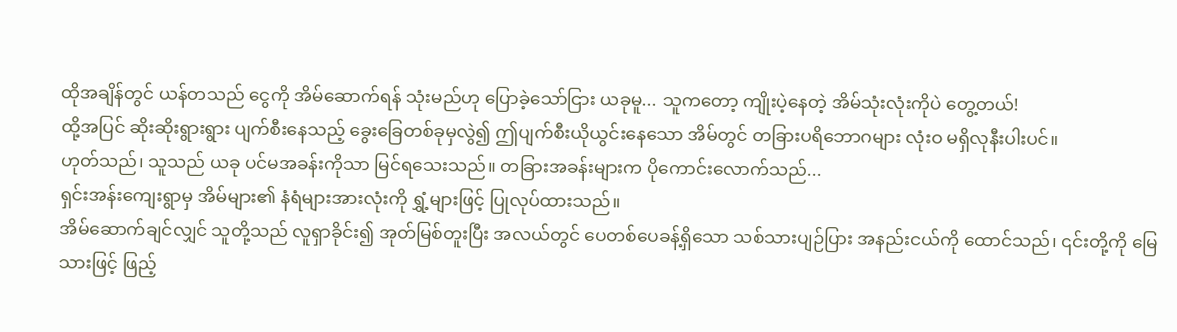ထိုအချိန်တွင် ယန်တသည် ငွေကို အိမ်ဆောက်ရန် သုံးမည်ဟု ပြောခဲ့သော်ငြား ယခုမူ... သူကတော့ ကျိုးပဲ့နေတဲ့ အိမ်သုံးလုံးကိုပဲ တွေ့တယ်!
ထို့အပြင် ဆိုးဆိုးရွားရွား ပျက်စီးနေသည့် ခွေးခြေတစ်ခုမှလွဲ၍ ဤပျက်စီးယိုယွင်းနေသော အိမ်တွင် တခြားပရိဘောဂများ လုံးဝ မရှိလုနီးပါးပင်။
ဟုတ်သည်၊ သူသည် ယခု ပင်မအခန်းကိုသာ မြင်ရသေးသည်။ တခြားအခန်းများက ပိုကောင်းလောက်သည်...
ရှင်းအန်းကျေးရွာမှ အိမ်များ၏ နံရံများအားလုံးကို ရွှံ့များဖြင့် ပြုလုပ်ထားသည်။
အိမ်ဆောက်ချင်လျှင် သူတို့သည် လူရှာခိုင်း၍ အုတ်မြစ်တူးပြီး အလယ်တွင် ပေတစ်ပေခန့်ရှိသော သစ်သားပျဉ်ပြား အနည်းငယ်ကို ထောင်သည်၊ ၎င်းတို့ကို မြေသားဖြင့် ဖြည့်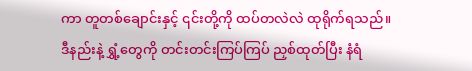ကာ တူတစ်ချောင်းနှင့် ၎င်းတို့ကို ထပ်တလဲလဲ ထုရိုက်ရသည်။
ဒီနည်းနဲ့ ရွှံ့တွေကို တင်းတင်းကြပ်ကြပ် ညှစ်ထုတ်ပြီး နံရံ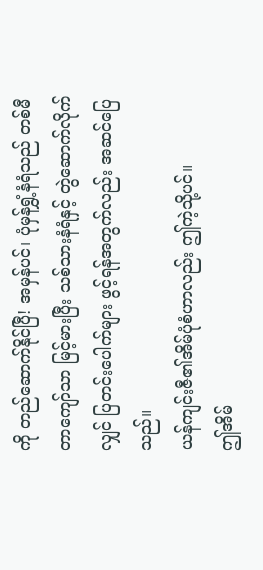ကို တည်ဆောက်နိုင်ပြီ! အမှန်ပင်၊ ပုံမှန်ရွှံ့နံရံသည် တစ်မီတာကျော်သာ မြင့်မားပြီး သစ်သားနံရံနှင့် တွဲဆောက်လိုက်လျှင် ပြတင်းပေါက်များ ဖွင့်ရန်အတွက်လည်း အဆင်ပြေသည်။
ယန်ကျင်းဇီ၏အိမ်ပုံစံဟာလည်း ဤကဲ့သို့ပင်။
ဤအိမ်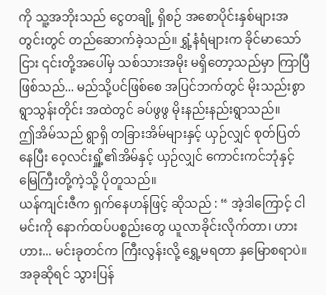ကို သူ့အဘိုးသည် ငွေတချို့ ရှိစဉ် အစောပိုင်းနှစ်များအတွင်းတွင် တည်ဆောက်ခဲ့သည်။ ရွှံ့နံရံများက ခိုင်မာသော်ငြား ၎င်းတို့အပေါ်မှ သစ်သားအမိုး မရှိတော့သည်မှာ ကြာပြီဖြစ်သည်... မည်သို့ပင်ဖြစ်စေ အပြင်ဘက်တွင် မိုးသည်းစွာ ရွာသွန်းတိုင်း အထဲတွင် ခပ်ဖွဖွ မိုးနည်းနည်းရွာသည်။
ဤအိမ်သည် ရွာရှိ တခြားအိမ်များနှင့် ယှဉ်လျှင် စုတ်ပြတ်နေပြီး ဝေ့လင်းရှိူ့၏အိမ်နှင့် ယှဉ်လျှင် ကောင်းကင်ဘုံနှင့် မြေကြီးတို့ကဲ့သို့ ပိုတူသည်။
ယန်ကျင်းဇီက ရှက်နေဟန်ဖြင့် ဆိုသည် : “ အဲ့ဒါကြောင့် ငါ မင်းကို နောက်ထပ်ပစ္စည်းတွေ ယူလာခိုင်းလိုက်တာ၊ ဟားဟား... မင်းခုတင်က ကြီးလွန်းလို့ ရွှေ့မရတာ နှမြောစရာပဲ။ အခုဆိုရင် သွားပြန်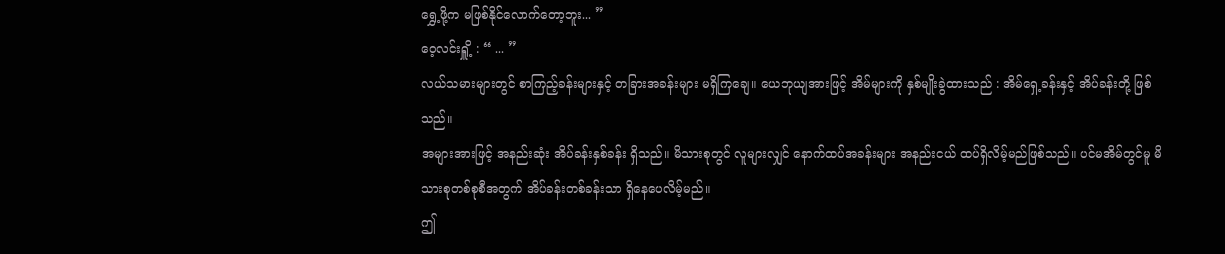ရွှေ့ဖို့က မဖြစ်နိုင်လောက်တော့ဘူး... ”
ဝေ့လင်းရှိူ့ : “ ... ”
လယ်သမားများတွင် စာကြည့်ခန်းများနှင့် တခြားအခန်းများ မရှိကြချေ။ ယေဘုယျအားဖြင့် အိမ်များကို နှစ်မျိုးခွဲထားသည် : အိမ်ရှေ့ခန်းနှင့် အိပ်ခန်းတို့ ဖြစ်သည်။
အများအားဖြင့် အနည်းဆုံး အိပ်ခန်းနှစ်ခန်း ရှိသည်။ မိသားစုတွင် လူများလျှင် နောက်ထပ်အခန်းများ အနည်းငယ် ထပ်ရှိလိမ့်မည်ဖြစ်သည်။ ပင်မအိမ်တွင်မူ မိသားစုတစ်စုစီအတွက် အိပ်ခန်းတစ်ခန်းသာ ရှိနေပေလိမ့်မည်။
ဤ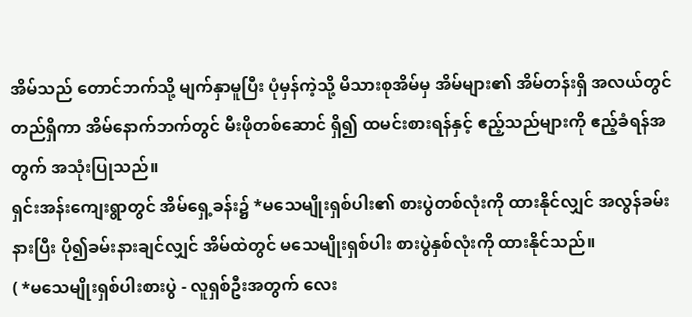အိမ်သည် တောင်ဘက်သို့ မျက်နှာမူပြီး ပုံမှန်ကဲ့သို့ မိသားစုအိမ်မှ အိမ်များ၏ အိမ်တန်းရှိ အလယ်တွင် တည်ရှိကာ အိမ်နောက်ဘက်တွင် မီးဖိုတစ်ဆောင် ရှိ၍ ထမင်းစားရန်နှင့် ဧည့်သည်များကို ဧည့်ခံရန်အတွက် အသုံးပြုသည်။
ရှင်းအန်းကျေးရွာတွင် အိမ်ရှေ့ခန်း၌ *မသေမျိုးရှစ်ပါး၏ စားပွဲတစ်လုံးကို ထားနိုင်လျှင် အလွန်ခမ်းနားပြီး ပို၍ခမ်းနားချင်လျှင် အိမ်ထဲတွင် မသေမျိုးရှစ်ပါး စားပွဲနှစ်လုံးကို ထားနိုင်သည်။
( *မသေမျိုးရှစ်ပါးစားပွဲ - လူရှစ်ဦးအတွက် လေး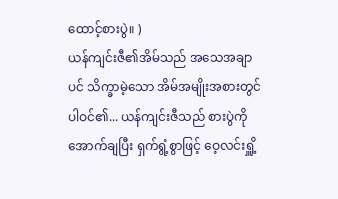ထောင့်စားပွဲ။ )
ယန်ကျင်းဇီ၏အိမ်သည် အသေအချာပင် သိက္ခာမဲ့သော အိမ်အမျိုးအစားတွင် ပါဝင်၏... ယန်ကျင်းဇီသည် စားပွဲကို အောက်ချပြီး ရှက်ရွံ့စွာဖြင့် ဝေ့လင်းရှိူ့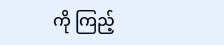ကို ကြည့်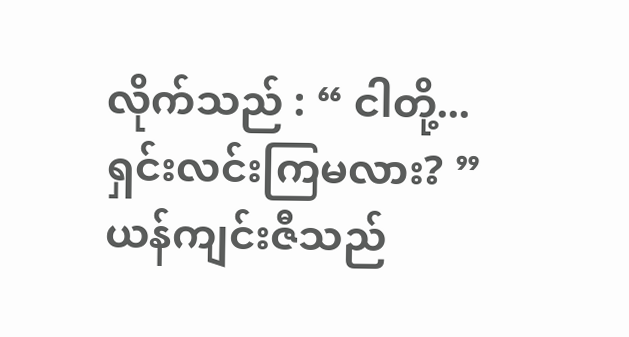လိုက်သည် : “ ငါတို့... ရှင်းလင်းကြမလား? ”
ယန်ကျင်းဇီသည်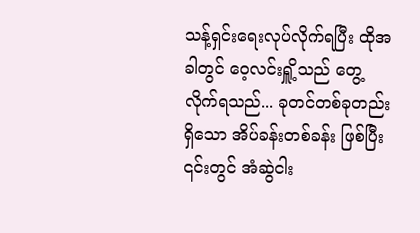သန့်ရှင်းရေးလုပ်လိုက်ရပြီး ထိုအခါတွင် ဝေ့လင်းရှိူ့သည် တွေ့လိုက်ရသည်... ခုတင်တစ်ခုတည်းရှိသော အိပ်ခန်းတစ်ခန်း ဖြစ်ပြီး ၎င်းတွင် အံဆွဲငါး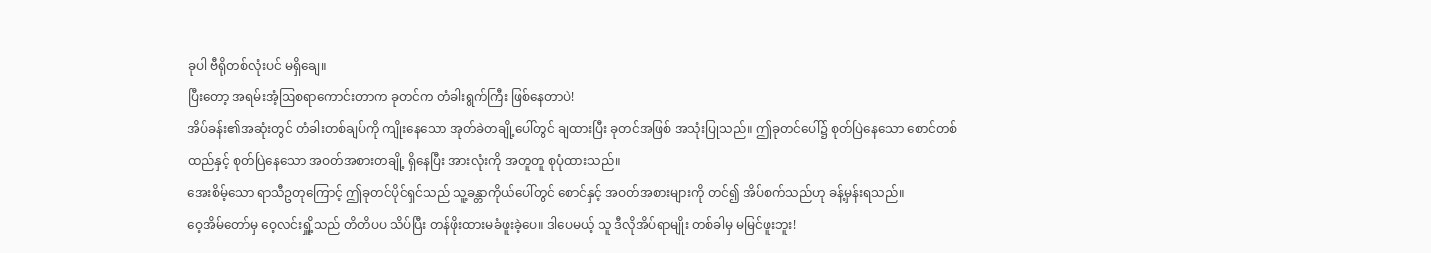ခုပါ ဗီရိုတစ်လုံးပင် မရှိချေ။
ပြီးတော့ အရမ်းအံ့ဩစရာကောင်းတာက ခုတင်က တံခါးရွက်ကြီး ဖြစ်နေတာပဲ!
အိပ်ခန်း၏အဆုံးတွင် တံခါးတစ်ချပ်ကို ကျိုးနေသော အုတ်ခဲတချို့ပေါ်တွင် ချထားပြီး ခုတင်အဖြစ် အသုံးပြုသည်။ ဤခုတင်ပေါ်၌ စုတ်ပြဲနေသော စောင်တစ်ထည်နှင့် စုတ်ပြဲနေသော အဝတ်အစားတချို့ ရှိနေပြီး အားလုံးကို အတူတူ စုပုံထားသည်။
အေးစိမ့်သော ရာသီဥတုကြောင့် ဤခုတင်ပိုင်ရှင်သည် သူ့ခန္တာကိုယ်ပေါ်တွင် စောင်နှင့် အဝတ်အစားများကို တင်၍ အိပ်စက်သည်ဟု ခန့်မှန်းရသည်။
ဝေ့အိမ်တော်မှ ဝေ့လင်းရှိူ့သည် တိတိပပ သိပ်ပြီး တန်ဖိုးထားမခံဖူးခဲ့ပေ။ ဒါပေမယ့် သူ ဒီလိုအိပ်ရာမျိုး တစ်ခါမှ မမြင်ဖူးဘူး!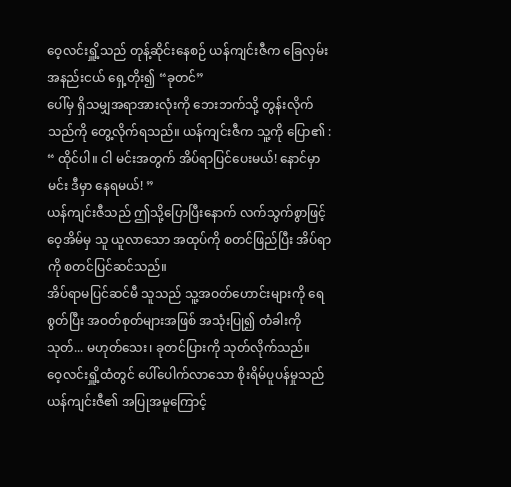ဝေ့လင်းရှိူ့သည် တုန့်ဆိုင်းနေစဉ် ယန်ကျင်းဇီက ခြေလှမ်းအနည်းငယ် ရှေ့တိုး၍ “ခုတင်”
ပေါ်မှ ရှိသမျှအရာအားလုံးကို ဘေးဘက်သို့ တွန်းလိုက်သည်ကို တွေ့လိုက်ရသည်။ ယန်ကျင်းဇီက သူ့ကို ပြော၏ : “ ထိုင်ပါ။ ငါ မင်းအတွက် အိပ်ရာပြင်ပေးမယ်! နောင်မှာ မင်း ဒီမှာ နေရမယ်! ”
ယန်ကျင်းဇီသည် ဤသို့ပြောပြီးနောက် လက်သွက်စွာဖြင့် ဝေ့အိမ်မှ သူ ယူလာသော အထုပ်ကို စတင်ဖြည်ပြီး အိပ်ရာကို စတင်ပြင်ဆင်သည်။
အိပ်ရာမပြင်ဆင်မီ သူသည် သူ့အဝတ်ဟောင်းများကို ရေစွတ်ပြီး အဝတ်စုတ်များအဖြစ် အသုံးပြု၍ တံခါးကို သုတ်... မဟုတ်သေး၊ ခုတင်ပြားကို သုတ်လိုက်သည်။
ဝေ့လင်းရှိူ့ထံတွင် ပေါ်ပေါက်လာသော စိုးရိမ်ပူပန်မှုသည် ယန်ကျင်းဇီ၏ အပြုအမူကြောင့်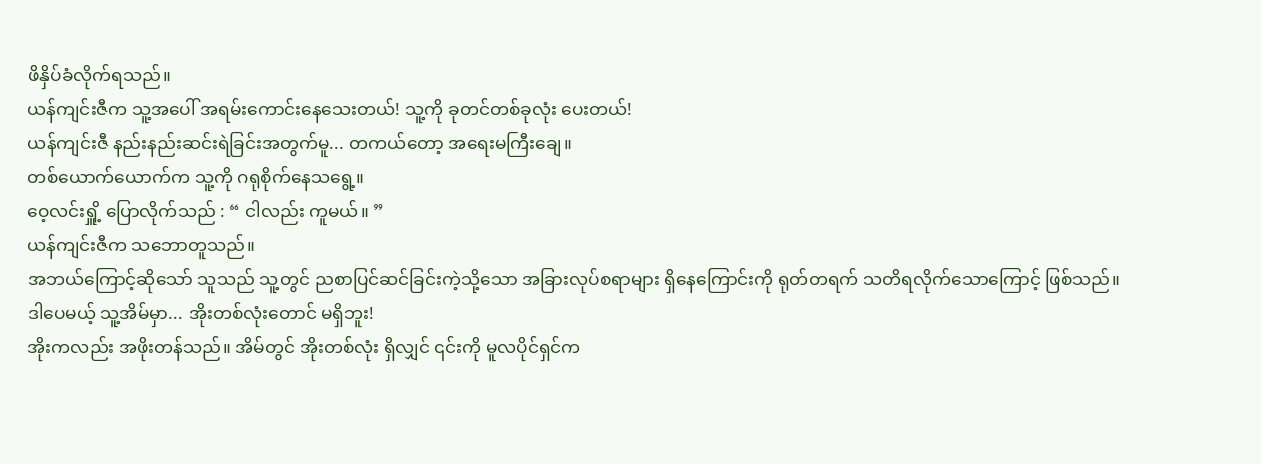ဖိနှိပ်ခံလိုက်ရသည်။
ယန်ကျင်းဇီက သူ့အပေါ် အရမ်းကောင်းနေသေးတယ်! သူ့ကို ခုတင်တစ်ခုလုံး ပေးတယ်!
ယန်ကျင်းဇီ နည်းနည်းဆင်းရဲခြင်းအတွက်မူ... တကယ်တော့ အရေးမကြီးချေ။
တစ်ယောက်ယောက်က သူ့ကို ဂရုစိုက်နေသရွေ့။
ဝေ့လင်းရှိူ့ ပြောလိုက်သည် : “ ငါလည်း ကူမယ်။ ”
ယန်ကျင်းဇီက သဘောတူသည်။
အဘယ်ကြောင့်ဆိုသော် သူသည် သူ့တွင် ညစာပြင်ဆင်ခြင်းကဲ့သို့သော အခြားလုပ်စရာများ ရှိနေကြောင်းကို ရုတ်တရက် သတိရလိုက်သောကြောင့် ဖြစ်သည်။
ဒါပေမယ့် သူ့အိမ်မှာ... အိုးတစ်လုံးတောင် မရှိဘူး!
အိုးကလည်း အဖိုးတန်သည်။ အိမ်တွင် အိုးတစ်လုံး ရှိလျှင် ၎င်းကို မူလပိုင်ရှင်က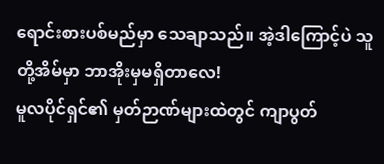ရောင်းစားပစ်မည်မှာ သေချာသည်။ အဲ့ဒါကြောင့်ပဲ သူတို့အိမ်မှာ ဘာအိုးမှမရှိတာလေ!
မူလပိုင်ရှင်၏ မှတ်ဉာဏ်များထဲတွင် ကျာပွတ်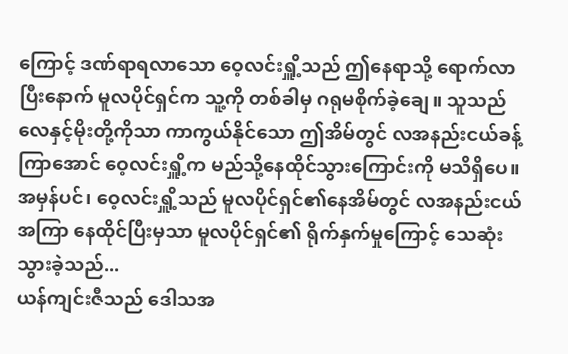ကြောင့် ဒဏ်ရာရလာသော ဝေ့လင်းရှိူ့သည် ဤနေရာသို့ ရောက်လာပြီးနောက် မူလပိုင်ရှင်က သူ့ကို တစ်ခါမှ ဂရုမစိုက်ခဲ့ချေ။ သူသည် လေနှင့်မိုးတို့ကိုသာ ကာကွယ်နိုင်သော ဤအိမ်တွင် လအနည်းငယ်ခန့်ကြာအောင် ဝေ့လင်းရှိူ့က မည်သို့နေထိုင်သွားကြောင်းကို မသိရှိပေ။
အမှန်ပင်၊ ဝေ့လင်းရှိူ့သည် မူလပိုင်ရှင်၏နေအိမ်တွင် လအနည်းငယ်အကြာ နေထိုင်ပြီးမှသာ မူလပိုင်ရှင်၏ ရိုက်နှက်မှုကြောင့် သေဆုံးသွားခဲ့သည်...
ယန်ကျင်းဇီသည် ဒေါသအ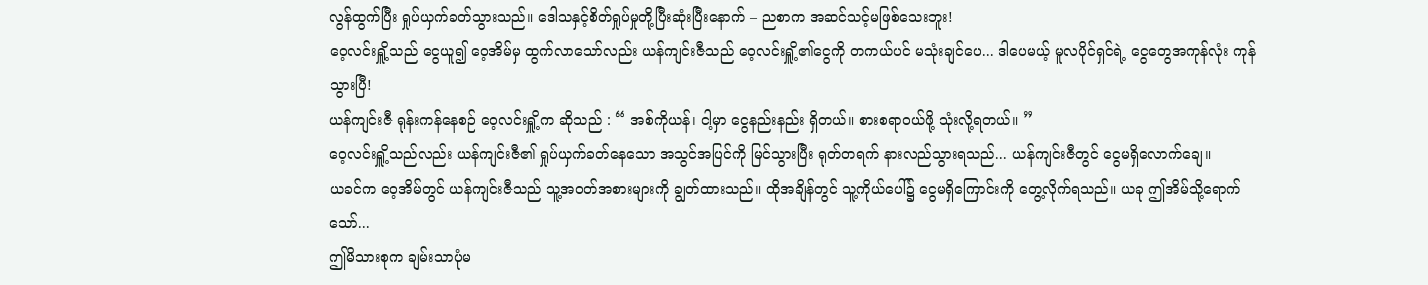လွန်ထွက်ပြီး ရှုပ်ယှက်ခတ်သွားသည်။ ဒေါသနှင့်စိတ်ရှုပ်မှုတို့ပြီးဆုံးပြီးနောက် – ညစာက အဆင်သင့်မဖြစ်သေးဘူး!
ဝေ့လင်းရှိူ့သည် ငွေယူ၍ ဝေ့အိမ်မှ ထွက်လာသော်လည်း ယန်ကျင်းဇီသည် ဝေ့လင်းရှိူ့၏ငွေကို တကယ်ပင် မသုံးချင်ပေ... ဒါပေမယ့် မူလပိုင်ရှင်ရဲ့ ငွေတွေအကုန်လုံး ကုန်သွားပြီ!
ယန်ကျင်းဇီ ရုန်းကန်နေစဉ် ဝေ့လင်းရှိူ့က ဆိုသည် : “ အစ်ကိုယန်၊ ငါ့မှာ ငွေနည်းနည်း ရှိတယ်။ စားစရာဝယ်ဖို့ သုံးလို့ရတယ်။ ”
ဝေ့လင်းရှိူ့သည်လည်း ယန်ကျင်းဇီ၏ ရှုပ်ယှက်ခတ်နေသော အသွင်အပြင်ကို မြင်သွားပြီး ရုတ်တရက် နားလည်သွားရသည်... ယန်ကျင်းဇီတွင် ငွေမရှိလောက်ချေ။
ယခင်က ဝေ့အိမ်တွင် ယန်ကျင်းဇီသည် သူ့အဝတ်အစားများကို ချွတ်ထားသည်။ ထိုအချိန်တွင် သူ့ကိုယ်ပေါ်၌ ငွေမရှိကြောင်းကို တွေ့လိုက်ရသည်။ ယခု ဤအိမ်သို့ရောက်သော်...
ဤမိသားစုက ချမ်းသာပုံမ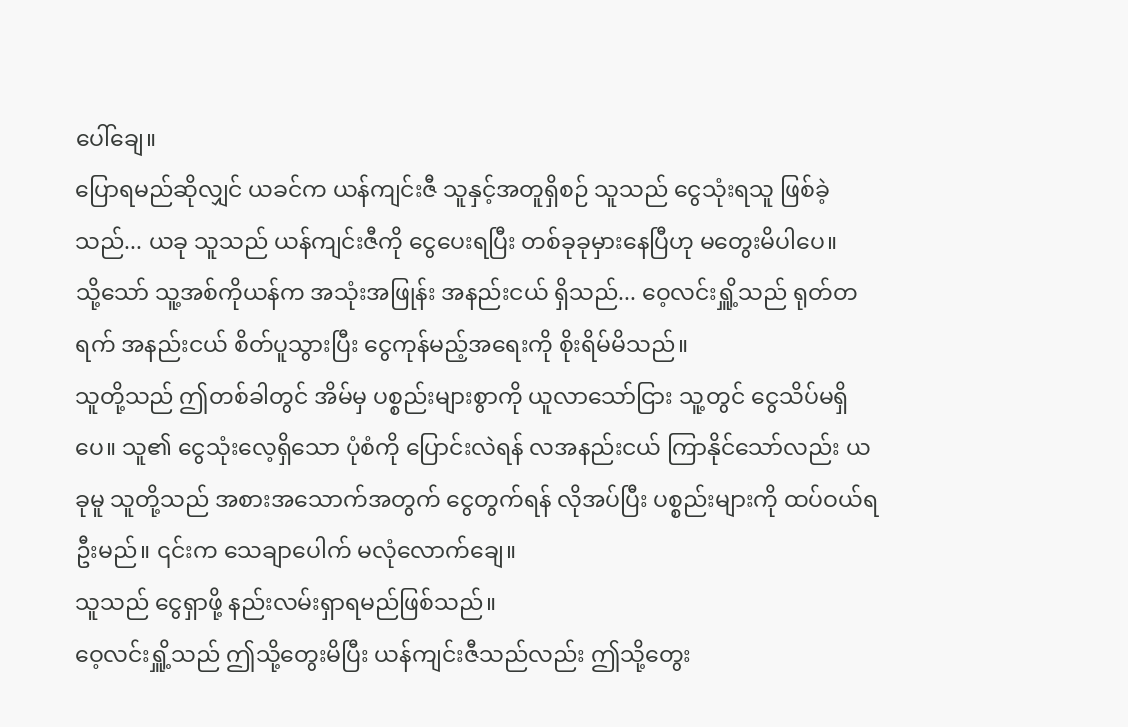ပေါ်ချေ။
ပြောရမည်ဆိုလျှင် ယခင်က ယန်ကျင်းဇီ သူနှင့်အတူရှိစဉ် သူသည် ငွေသုံးရသူ ဖြစ်ခဲ့သည်... ယခု သူသည် ယန်ကျင်းဇီကို ငွေပေးရပြီး တစ်ခုခုမှားနေပြီဟု မတွေးမိပါပေ။
သို့သော် သူ့အစ်ကိုယန်က အသုံးအဖြုန်း အနည်းငယ် ရှိသည်... ဝေ့လင်းရှိူ့သည် ရုတ်တရက် အနည်းငယ် စိတ်ပူသွားပြီး ငွေကုန်မည့်အရေးကို စိုးရိမ်မိသည်။
သူတို့သည် ဤတစ်ခါတွင် အိမ်မှ ပစ္စည်းများစွာကို ယူလာသော်ငြား သူ့တွင် ငွေသိပ်မရှိပေ။ သူ၏ ငွေသုံးလေ့ရှိသော ပုံစံကို ပြောင်းလဲရန် လအနည်းငယ် ကြာနိုင်သော်လည်း ယခုမူ သူတို့သည် အစားအသောက်အတွက် ငွေတွက်ရန် လိုအပ်ပြီး ပစ္စည်းများကို ထပ်ဝယ်ရဦးမည်။ ၎င်းက သေချာပေါက် မလုံလောက်ချေ။
သူသည် ငွေရှာဖို့ နည်းလမ်းရှာရမည်ဖြစ်သည်။
ဝေ့လင်းရှိူ့သည် ဤသို့တွေးမိပြီး ယန်ကျင်းဇီသည်လည်း ဤသို့တွေး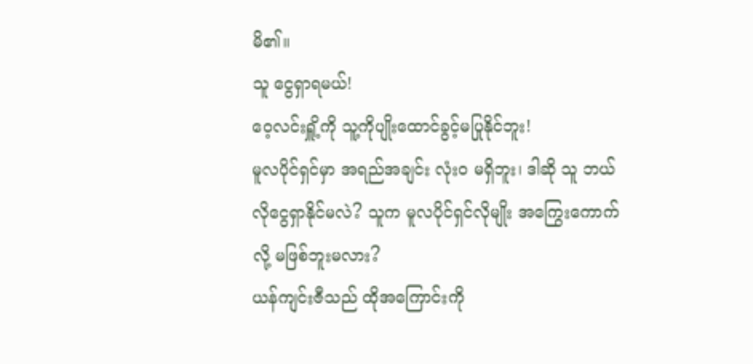မိ၏။
သူ ငွေရှာရမယ်!
ဝေ့လင်းရှိူ့ကို သူ့ကိုပျိုးထောင်ခွင့်မပြုနိုင်ဘူး!
မူလပိုင်ရှင်မှာ အရည်အချင်း လုံးဝ မရှိဘူး၊ ဒါဆို သူ ဘယ်လိုငွေရှာနိုင်မလဲ? သူက မူလပိုင်ရှင်လိုမျိုး အကြွေးကောက်လို့ မဖြစ်ဘူးမလား?
ယန်ကျင်းဇီသည် ထိုအကြောင်းကို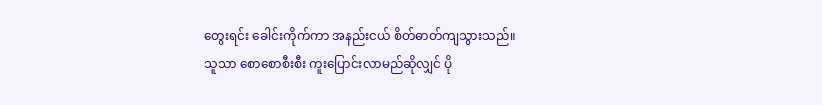တွေးရင်း ခေါင်းကိုက်ကာ အနည်းငယ် စိတ်ဓာတ်ကျသွားသည်။
သူသာ စောစောစီးစီး ကူးပြောင်းလာမည်ဆိုလျှင် ပို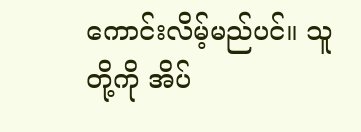ကောင်းလိမ့်မည်ပင်။ သူတို့ကို အိပ်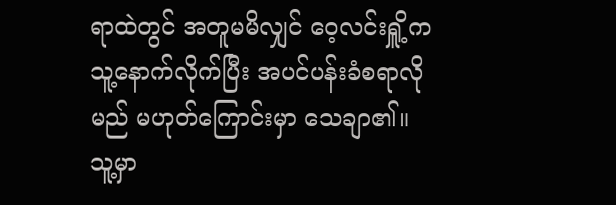ရာထဲတွင် အတူမမိလျှင် ဝေ့လင်းရှိူ့က သူ့နောက်လိုက်ပြီး အပင်ပန်းခံစရာလိုမည် မဟုတ်ကြောင်းမှာ သေချာ၏။
သူ့မှာ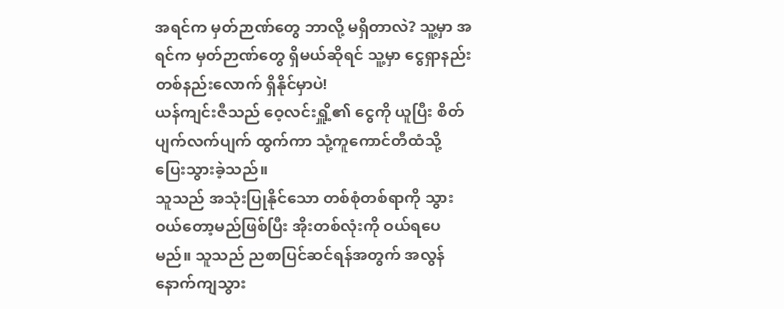အရင်က မှတ်ဉာဏ်တွေ ဘာလို့ မရှိတာလဲ? သူ့မှာ အရင်က မှတ်ဉာဏ်တွေ ရှိမယ်ဆိုရင် သူ့မှာ ငွေရှာနည်းတစ်နည်းလောက် ရှိနိုင်မှာပဲ!
ယန်ကျင်းဇီသည် ဝေ့လင်းရှိူ့၏ ငွေကို ယူပြီး စိတ်ပျက်လက်ပျက် ထွက်ကာ သုံ့ကူကောင်တီထံသို့ ပြေးသွားခဲ့သည်။
သူသည် အသုံးပြုနိုင်သော တစ်စုံတစ်ရာကို သွားဝယ်တော့မည်ဖြစ်ပြီး အိုးတစ်လုံးကို ဝယ်ရပေမည်။ သူသည် ညစာပြင်ဆင်ရန်အတွက် အလွန်နောက်ကျသွား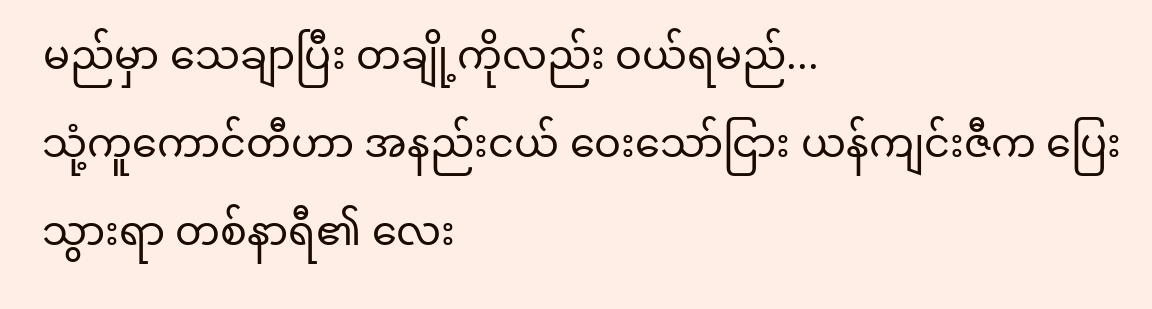မည်မှာ သေချာပြီး တချို့ကိုလည်း ဝယ်ရမည်...
သုံ့ကူကောင်တီဟာ အနည်းငယ် ဝေးသော်ငြား ယန်ကျင်းဇီက ပြေးသွားရာ တစ်နာရီ၏ လေး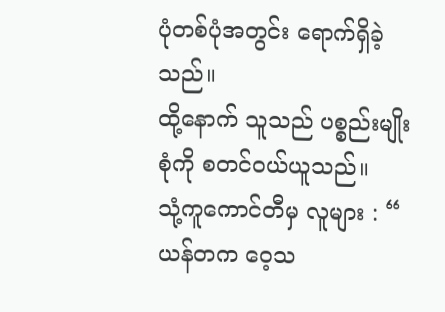ပုံတစ်ပုံအတွင်း ရောက်ရှိခဲ့သည်။
ထို့နောက် သူသည် ပစ္စည်းမျိုးစုံကို စတင်ဝယ်ယူသည်။
သုံ့ကူကောင်တီမှ လူများ : “ ယန်တက ဝေ့သ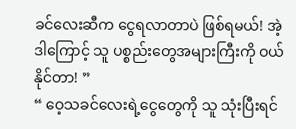ခင်လေးဆီက ငွေရလာတာပဲ ဖြစ်ရမယ်! အဲ့ဒါကြောင့် သူ ပစ္စည်းတွေအများကြီးကို ဝယ်နိုင်တာ! ”
“ ဝေ့သခင်လေးရဲ့ငွေတွေကို သူ သုံးပြီးရင်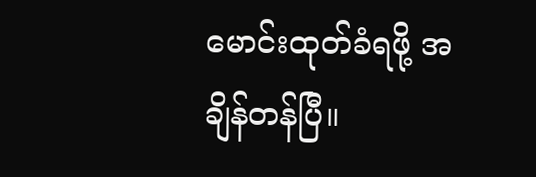မောင်းထုတ်ခံရဖို့ အချိန်တန်ပြီ။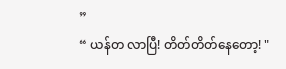”
“ ယန်တ လာပြီ! တိတ်တိတ်နေတော့! "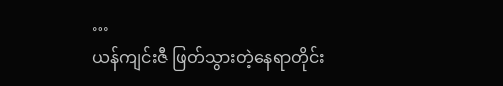…
ယန်ကျင်းဇီ ဖြတ်သွားတဲ့နေရာတိုင်း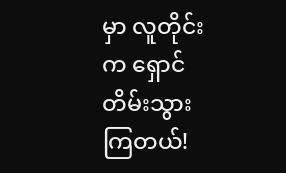မှာ လူတိုင်းက ရှောင်တိမ်းသွားကြတယ်!